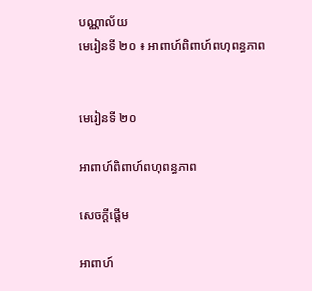បណ្ណាល័យ
មេរៀនទី ២០ ៖ អាពាហ៍ពិពាហ៍ពហុពន្ធភាព


មេរៀនទី ២០

អាពាហ៍ពិពាហ៍ពហុពន្ធភាព

សេចក្តីផ្តើម

អាពាហ៍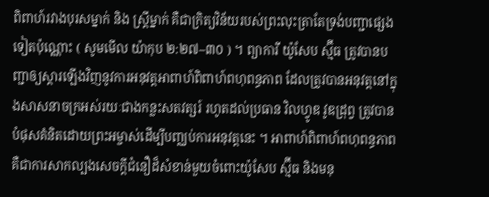ពិពាហ៍រវាងបុរសម្នាក់ និង ស្ត្រីម្នាក់ គឺជាក្រិត្យវិន័យរបស់ព្រះលុះត្រាតែទ្រង់បញ្ជាផ្សេងទៀតប៉ុណ្ណោះ ( សូមមើល យ៉ាកុប ២:២៧–៣០ ) ។ ព្យាការី យ៉ូសែប ស្ម៊ីធ ត្រូវបានបញ្ជាឲ្យស្ដារឡើងវិញនូវការអនុវត្តអាពាហ៍ពិពាហ៍ពហុពន្ធភាព ដែលត្រូវបានអនុវត្តនៅក្នុងសាសនាចក្រអស់រយៈជាងកន្លះសតវត្សរ៍ រហូតដល់ប្រធាន វិលហ្វូឌ វូឌដ្រុព្វ ត្រូវបានបំផុសគំនិតដោយព្រះអម្ចាស់ដើម្បីបញ្ឈប់ការអនុវត្តនេះ ។ អាពាហ៍ពិពាហ៍ពហុពន្ធភាពគឺជាការសាកល្បងសេចក្ដីជំនឿដ៏សំខាន់មួយចំពោះយ៉ូសែប ស្ម៊ីធ និងមនុ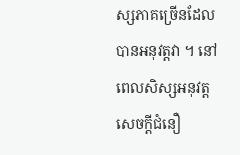ស្សភាគច្រើនដែលបានអនុវត្តវា ។ នៅពេលសិស្សអនុវត្តសេចក្ដីជំនឿ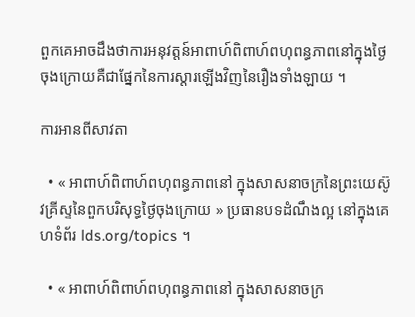ពួកគេអាចដឹងថាការអនុវត្តន៍អាពាហ៍ពិពាហ៍ពហុពន្ធភាពនៅក្នុងថ្ងៃចុងក្រោយគឺជាផ្នែកនៃការស្ដារឡើងវិញនៃរឿងទាំងឡាយ ។

ការអានពីសាវតា

  • « អាពាហ៍ពិពាហ៍ពហុពន្ធភាពនៅ ក្នុងសាសនាចក្រនៃព្រះយេស៊ូវគ្រីស្ទនៃពួកបរិសុទ្ធថ្ងៃចុងក្រោយ » ប្រធានបទដំណឹងល្អ នៅក្នុងគេហទំព័រ lds.org/topics ។

  • « អាពាហ៍ពិពាហ៍ពហុពន្ធភាពនៅ ក្នុងសាសនាចក្រ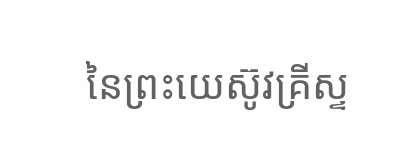នៃព្រះយេស៊ូវគ្រីស្ទ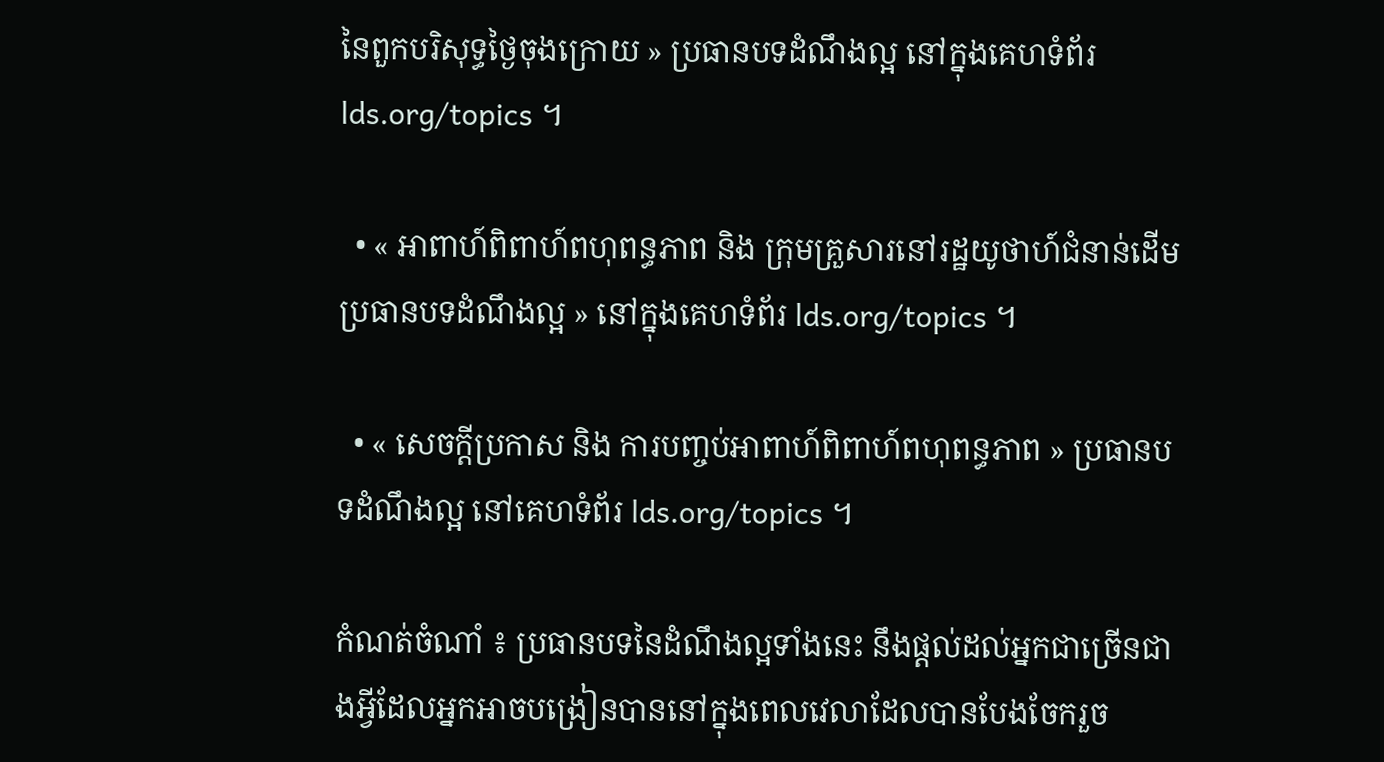នៃពួកបរិសុទ្ធថ្ងៃចុងក្រោយ » ប្រធានបទដំណឹងល្អ នៅក្នុងគេហទំព័រ lds.org/topics ។

  • « អាពាហ៍ពិពាហ៍ពហុពន្ធភាព និង ក្រុមគ្រួសារនៅរដ្ឋយូថាហ៍ជំនាន់ដើមប្រធានបទដំណឹងល្អ » នៅក្នុងគេហទំព័រ lds.org/topics ។

  • « សេចក្តីប្រកាស និង ការបញ្ចប់អាពាហ៍ពិពាហ៍ពហុពន្ធភាព » ប្រធានបទដំណឹងល្អ នៅគេហទំព័រ lds.org/topics ។

កំណត់ចំណាំ ៖ ប្រធានបទនៃដំណឹងល្អទាំងនេះ នឹងផ្ដល់ដល់អ្នកជាច្រើនជាងអ្វីដែលអ្នកអាចបង្រៀនបាននៅក្នុងពេលវេលាដែលបានបែងចែករួច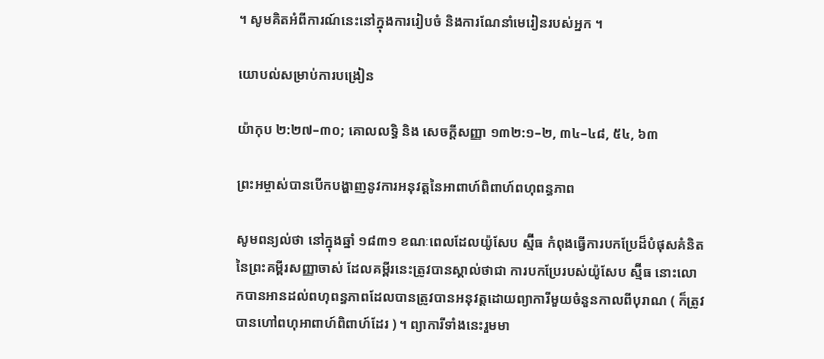។ សូមគិតអំពីការណ៍នេះនៅក្នុងការរៀបចំ និងការណែនាំមេរៀនរបស់អ្នក ។

យោបល់សម្រាប់ការបង្រៀន

យ៉ាកុប ២:២៧–៣០; គោលលទ្ធិ និង សេចក្តីសញ្ញា ១៣២:១–២, ៣៤–៤៨, ៥៤, ៦៣

ព្រះអម្ចាស់បានបើកបង្ហាញនូវការអនុវត្តនៃអាពាហ៍ពិពាហ៍ពហុពន្ធភាព

សូមពន្យល់ថា នៅក្នុងឆ្នាំ ១៨៣១ ខណៈពេលដែលយ៉ូសែប ស្ម៊ីធ កំពុងធ្វើការបកប្រែដ៏បំផុសគំនិតនៃព្រះគម្ពីរសញ្ញាចាស់ ដែលគម្ពីរនេះត្រូវបានស្គាល់ថាជា ការបកប្រែរបស់យ៉ូសែប ស្ម៊ីធ នោះលោកបានអានដល់ពហុពន្ធភាពដែលបានត្រូវបានអនុវត្តដោយព្យាការីមួយចំនួនកាលពីបុរាណ ( ក៏ត្រូវបានហៅពហុអាពាហ៍ពិពាហ៍ដែរ ) ។ ព្យាការីទាំងនេះរួមមា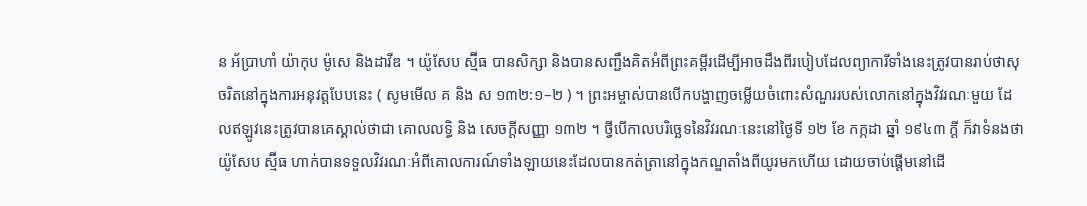ន អ័ប្រាហាំ យ៉ាកុប ម៉ូសេ និងដាវីឌ ។ យ៉ូសែប ស្ម៊ីធ បានសិក្សា និងបានសញ្ជឹងគិតអំពីព្រះគម្ពីរដើម្បីអាចដឹងពីរបៀបដែលព្យាការីទាំងនេះត្រូវបានរាប់ថាសុចរិតនៅក្នុងការអនុវត្តបែបនេះ ( សូមមើល គ និង ស ១៣២:១–២ ) ។ ព្រះអម្ចាស់បានបើកបង្ហាញចម្លើយចំពោះសំណួររបស់លោកនៅក្នុងវិវរណៈមួយ ដែលឥឡូវនេះត្រូវបានគេស្គាល់ថាជា គោលលទ្ធិ និង សេចក្ដីសញ្ញា ១៣២ ។ ថ្វីបើកាលបរិច្ឆេទនៃវិវរណៈនេះនៅថ្ងៃទី ១២ ខែ កក្កដា ឆ្នាំ ១៩៤៣ ក្ដី ក៏វាទំនងថា យ៉ូសែប ស្ម៊ីធ ហាក់បានទទួលវិវរណៈអំពីគោលការណ៍ទាំងឡាយនេះដែលបានកត់ត្រានៅក្នុងកណ្ឌតាំងពីយូរមកហើយ ដោយចាប់ផ្ដើមនៅដើ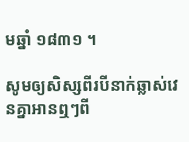មឆ្នាំ ១៨៣១ ។

សូមឲ្យសិស្សពីរបីនាក់ឆ្លាស់វេនគ្នាអានឮៗពី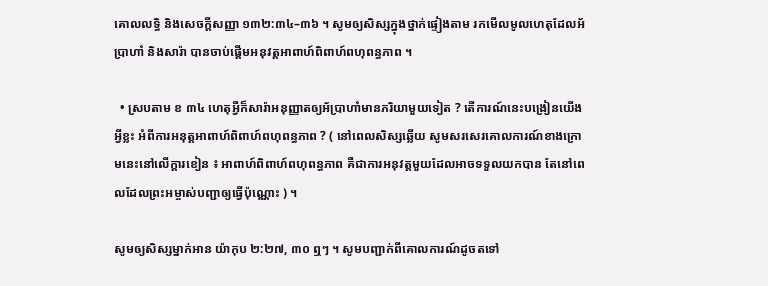គោលលទ្ធិ និងសេចក្ដីសញ្ញា ១៣២:៣៤–៣៦ ។ សូមឲ្យសិស្សក្នុងថ្នាក់ផ្ទៀងតាម រកមើលមូលហេតុដែលអ័ប្រាហាំ និងសារ៉ា បានចាប់ផ្ដើមអនុវត្តអាពាហ៍ពិពាហ៍ពហុពន្ធភាព ។

  • ស្របតាម ខ ៣៤ ហេតុអ្វីក៏សារ៉ាអនុញ្ញាតឲ្យអ័ប្រាហាំមានភរិយាមួយទៀត ? តើការណ៍នេះបង្រៀនយើងអ្វីខ្លះ អំពីការអនុត្តអាពាហ៍ពិពាហ៍ពហុពន្ធភាព ? ( នៅពេលសិស្សឆ្លើយ សូមសរសេរគោលការណ៍ខាងក្រោមនេះនៅលើក្ដារខៀន ៖ អាពាហ៍ពិពាហ៍ពហុពន្ធភាព គឺជាការអនុវត្តមួយដែលអាចទទួលយកបាន តែនៅពេលដែលព្រះអម្ចាស់បញ្ជាឲ្យធ្វើប៉ុណ្ណោះ ) ។

សូមឲ្យសិស្សម្នាក់អាន យ៉ាកុប ២:២៧, ៣០ ឮៗ ។ សូមបញ្ជាក់ពីគោលការណ៍ដូចតទៅ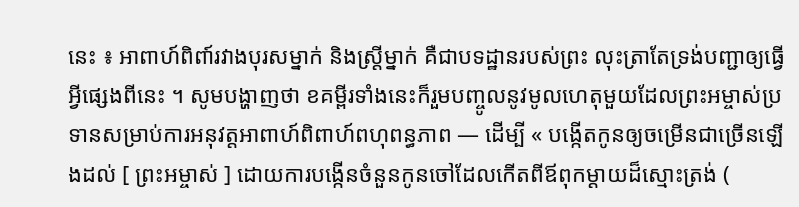នេះ ៖ អាពាហ៍ពិពា៍រវាងបុរសម្នាក់ និងស្ដ្រីម្នាក់ គឺជាបទដ្ឋានរបស់ព្រះ លុះត្រាតែទ្រង់បញ្ជាឲ្យធ្វើអ្វីផ្សេងពីនេះ ។ សូមបង្ហាញថា ខគម្ពីរទាំងនេះក៏រួមបញ្ចូលនូវមូលហេតុមួយដែលព្រះអម្ចាស់ប្រទានសម្រាប់ការអនុវត្តអាពាហ៍ពិពាហ៍ពហុពន្ធភាព — ដើម្បី « បង្កើតកូនឲ្យចម្រើនជាច្រើនឡើងដល់ [ ព្រះអម្ចាស់ ] ដោយការបង្កើនចំនួនកូនចៅដែលកើតពីឪពុកម្ដាយដ៏ស្មោះត្រង់ (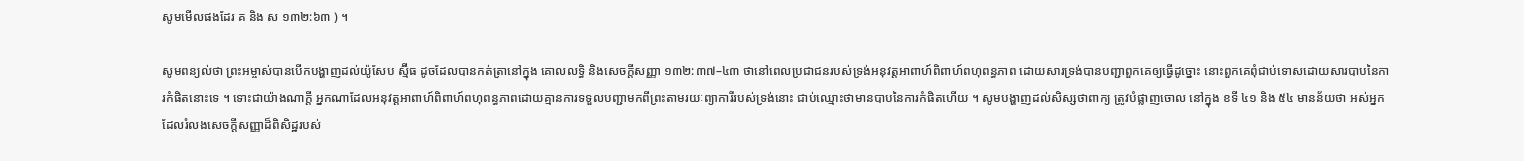សូមមើលផងដែរ គ និង ស ១៣២:៦៣ ) ។

សូមពន្យល់ថា ព្រះអម្ចាស់បានបើកបង្ហាញដល់យ៉ូសែប ស្ម៊ីធ ដូចដែលបានកត់ត្រានៅក្នុង គោលលទ្ធិ និងសេចក្ដីសញ្ញា ១៣២:៣៧–៤៣ ថានៅពេលប្រជាជនរបស់ទ្រង់អនុវត្តអាពាហ៍ពិពាហ៍ពហុពន្ធភាព ដោយសារទ្រង់បានបញ្ជាពួកគេឲ្យធ្វើដូច្នោះ នោះពួកគេពុំជាប់ទោសដោយសារបាបនៃការកំផិតនោះទេ ។ ទោះជាយ៉ាងណាក្ដី អ្នកណាដែលអនុវត្តអាពាហ៍ពិពាហ៍ពហុពន្ធភាពដោយគ្មានការទទួលបញ្ជាមកពីព្រះតាមរយៈព្យាការីរបស់ទ្រង់នោះ ជាប់ឈ្មោះថាមានបាបនៃការកំផិតហើយ ។ សូមបង្ហាញដល់សិស្សថាពាក្យ ត្រូវបំផ្លាញចោល នៅក្នុង ខទី ៤១ និង ៥៤ មានន័យថា អស់អ្នកដែលរំលងសេចក្ដីសញ្ញាដ៏ពិសិដ្ឋរបស់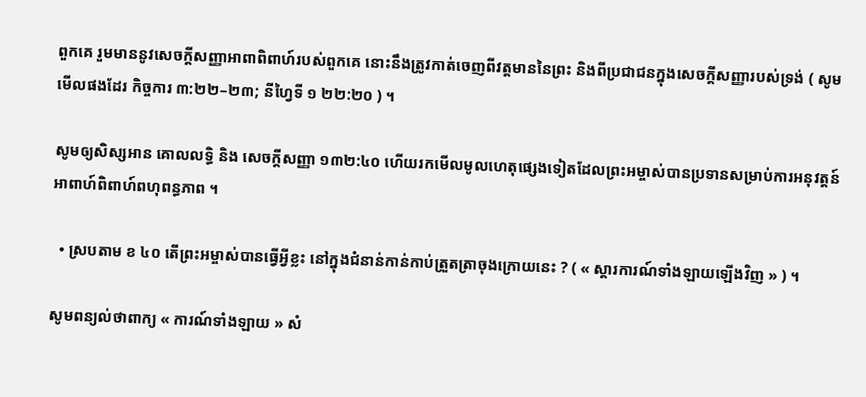ពួកគេ រួមមាននូវសេចក្ដីសញ្ញាអាពាពិពាហ៍របស់ពួកគេ នោះនឹងត្រូវកាត់ចេញពីវត្តមាននៃព្រះ និងពីប្រជាជនក្នុងសេចក្ដីសញ្ញារបស់ទ្រង់ ( សូមមើលផងដែរ កិច្ចការ ៣:២២–២៣; នីហ្វៃទី ១ ២២:២០ ) ។

សូមឲ្យសិស្សអាន គោលលទ្ធិ និង សេចក្ដីសញ្ញា ១៣២:៤០ ហើយរកមើលមូលហេតុផ្សេងទៀតដែលព្រះអម្ចាស់បានប្រទានសម្រាប់ការអនុវត្តន៍អាពាហ៍ពិពាហ៍ពហុពន្ធភាព ។

  • ស្របតាម ខ ៤០ តើព្រះអម្ចាស់បានធ្វើអ្វីខ្លះ នៅក្នុងជំនាន់កាន់កាប់ត្រួតត្រាចុងក្រោយនេះ ? ( « ស្ដារការណ៍ទាំងឡាយឡើងវិញ » ) ។

សូមពន្យល់ថាពាក្យ « ការណ៍ទាំងឡាយ » សំ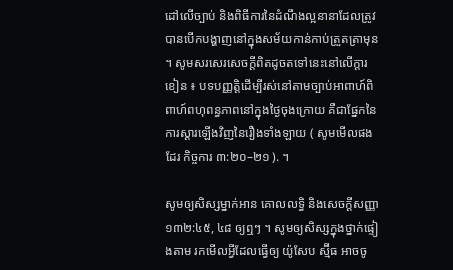ដៅលើច្បាប់ និងពិធីការនៃដំណឹងល្អនានាដែលត្រូវបានបើកបង្ហាញនៅក្នុងសម័យកាន់កាប់ត្រួតត្រាមុន ។ សូមសរសេរសេចក្ដីពិតដូចតទៅនេះនៅលើក្ដារខៀន ៖ បទបញ្ញត្តិដើម្បីរស់នៅតាមច្បាប់អាពាហ៍ពិពាហ៍ពហុពន្ធភាពនៅក្នុងថ្ងៃចុងក្រោយ គឺជាផ្នែកនៃការស្ដារឡើងវិញនៃរឿងទាំងឡាយ ( សូមមើលផងដែរ កិច្ចការ ៣:២០–២១ ). ។

សូមឲ្យសិស្សម្នាក់អាន គោលលទ្ធិ និងសេចក្ដីសញ្ញា ១៣២:៤៥, ៤៨ ឲ្យឮៗ ។ សូមឲ្យសិស្សក្នុងថ្នាក់ផ្ទៀងតាម រកមើលអ្វីដែលធ្វើឲ្យ យ៉ូសែប ស្ម៊ីធ អាចចូ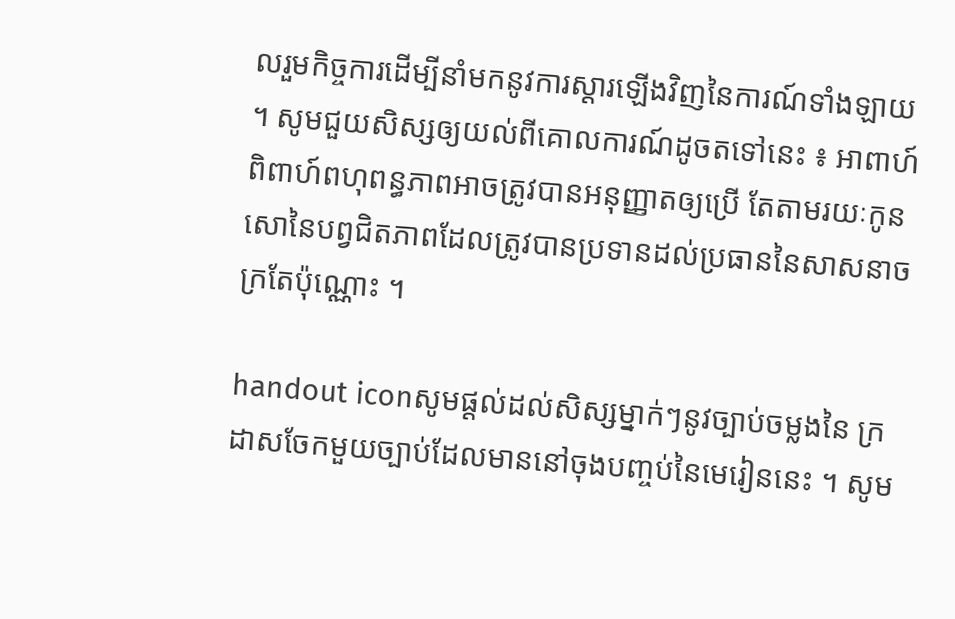លរួមកិច្ចការដើម្បីនាំមកនូវការស្ដារឡើងវិញនៃការណ៍ទាំងឡាយ ។ សូមជួយសិស្សឲ្យយល់ពីគោលការណ៍ដូចតទៅនេះ ៖ អាពាហ៍ពិពាហ៍ពហុពន្ធភាពអាចត្រូវបានអនុញ្ញាតឲ្យប្រើ តែតាមរយៈកូនសោនៃបព្វជិតភាពដែលត្រូវបានប្រទានដល់ប្រធាននៃសាសនាចក្រតែប៉ុណ្ណោះ ។

handout iconសូមផ្ដល់ដល់សិស្សម្នាក់ៗនូវច្បាប់ចម្លងនៃ ក្រដាសចែកមួយច្បាប់ដែលមាននៅចុងបញ្ចប់នៃមេរៀននេះ ។ សូម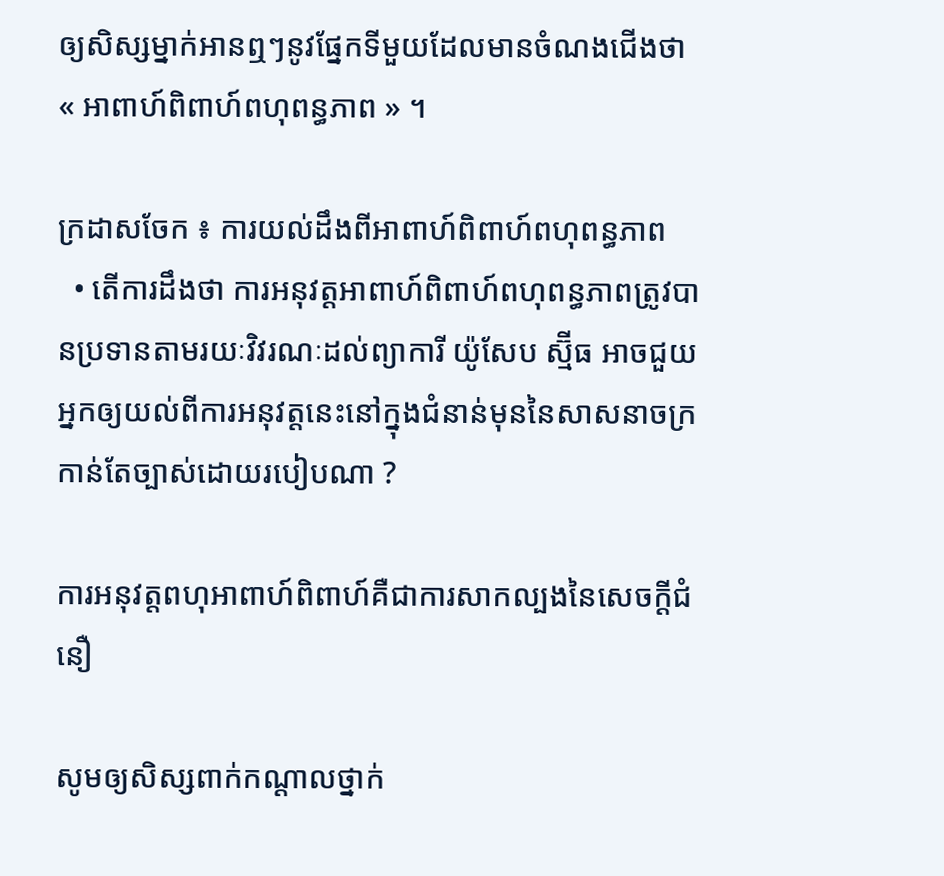ឲ្យសិស្សម្នាក់អានឮៗនូវផ្នែកទីមួយដែលមានចំណងជើងថា « អាពាហ៍ពិពាហ៍ពហុពន្ធភាព » ។

ក្រដាសចែក ៖ ការយល់ដឹងពីអាពាហ៍ពិពាហ៍ពហុពន្ធភាព
  • តើការដឹងថា ការអនុវត្តអាពាហ៍ពិពាហ៍ពហុពន្ធភាពត្រូវបានប្រទានតាមរយៈវិវរណៈដល់ព្យាការី យ៉ូសែប ស្ម៊ីធ អាចជួយអ្នកឲ្យយល់ពីការអនុវត្តនេះនៅក្នុងជំនាន់មុននៃសាសនាចក្រកាន់តែច្បាស់ដោយរបៀបណា ?

ការអនុវត្តពហុអាពាហ៍ពិពាហ៍គឺជាការសាកល្បងនៃសេចក្ដីជំនឿ

សូមឲ្យសិស្សពាក់កណ្ដាលថ្នាក់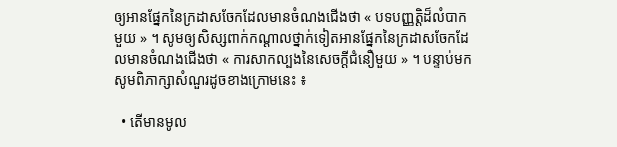ឲ្យអានផ្នែកនៃក្រដាសចែកដែលមានចំណងជើងថា « បទបញ្ញត្តិដ៏លំបាកមួយ » ។ សូមឲ្យសិស្សពាក់កណ្ដាលថ្នាក់ទៀតអានផ្នែកនៃក្រដាសចែកដែលមានចំណងជើងថា « ការសាកល្បងនៃសេចក្ដីជំនឿមួយ » ។ បន្ទាប់មក សូមពិភាក្សាសំណួរដូចខាងក្រោមនេះ ៖

  • តើមានមូល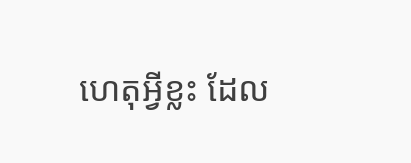ហេតុអ្វីខ្លះ ដែល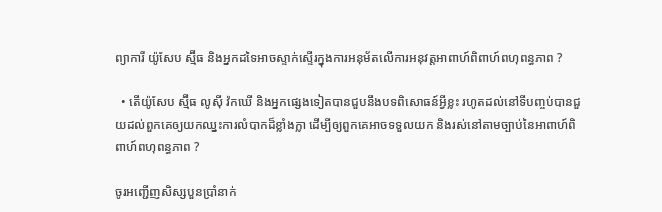ព្យាការី យ៉ូសែប ស្ម៊ីធ និងអ្នកដទៃអាចស្ទាក់ស្ទើរក្នុងការអនុម័តលើការអនុវត្តអាពាហ៍ពិពាហ៍ពហុពន្ធភាព ?

  • តើយ៉ូសែប ស្ម៊ីធ លូស៊ី វ៉កឃើ និងអ្នកផ្សេងទៀតបានជួបនឹងបទពិសោធន៍អ្វីខ្លះ រហូតដល់នៅទីបញ្ចប់បានជួយដល់ពួកគេឲ្យយកឈ្នះការលំបាកដ៏ខ្លាំងក្លា ដើម្បីឲ្យពួកគេអាចទទួលយក និងរស់នៅតាមច្បាប់នៃអាពាហ៍ពិពាហ៍ពហុពន្ធភាព ?

ចូរអញ្ជើញសិស្សបួនប្រាំនាក់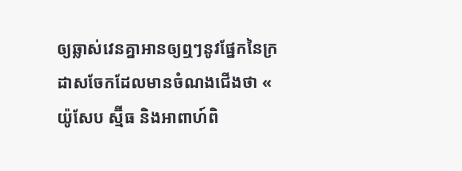ឲ្យឆ្លាស់វេនគ្នាអានឲ្យឮៗនូវផ្នែកនៃក្រដាសចែកដែលមានចំណងជើងថា « យ៉ូសែប ស្ម៊ីធ និងអាពាហ៍ពិ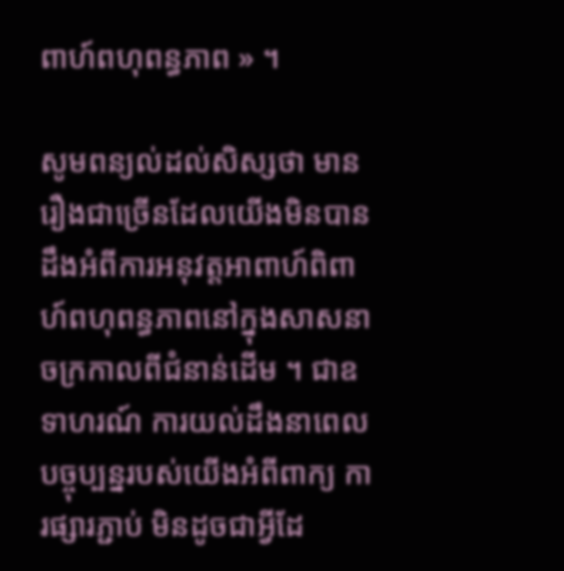ពាហ៍ពហុពន្ធភាព » ។

សូមពន្យល់ដល់សិស្សថា មានរឿងជាច្រើនដែលយើងមិនបានដឹងអំពីការអនុវត្តអាពាហ៍ពិពាហ៍ពហុពន្ធភាពនៅក្នុងសាសនាចក្រកាលពីជំនាន់ដើម ។ ជាឧទាហរណ៍ ការយល់ដឹងនាពេលបច្ចុប្បន្នរបស់យើងអំពីពាក្យ ការផ្សារភ្ជាប់ មិនដូចជាអ្វីដែ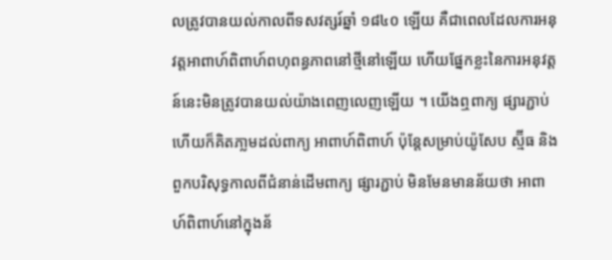លត្រូវបានយល់កាលពីទសវត្សរ៍ឆ្នាំ ១៨៤០ ឡើយ គឺជាពេលដែលការអនុវត្តអាពាហ៍ពិពាហ៍ពហុពន្ធភាពនៅថ្មីនៅឡើយ ហើយផ្នែកខ្លះនៃការអនុវត្តន៍នេះមិនត្រូវបានយល់យ៉ាងពេញលេញឡើយ ។ យើងឮពាក្យ ផ្សារភ្ជាប់ ហើយក៏គិតភា្លមដល់ពាក្យ អាពាហ៍ពិពាហ៍ ប៉ុន្ដែសម្រាប់យ៉ូសែប ស្ម៊ីធ និងពួកបរិសុទ្ធកាលពីជំនាន់ដើមពាក្យ ផ្សារភ្ជាប់ មិនមែនមានន័យថា អាពាហ៍ពិពាហ៍នៅក្នុងន័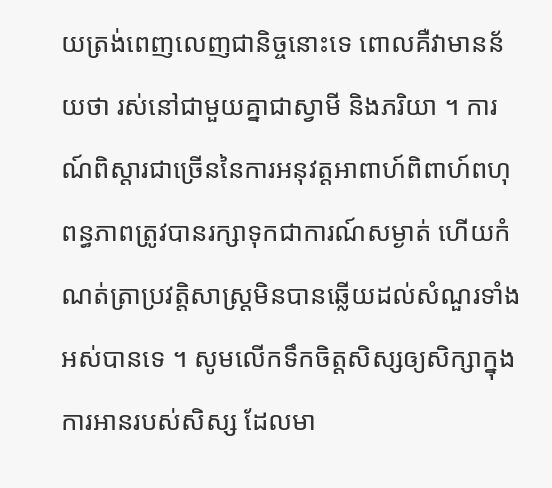យត្រង់ពេញលេញជានិច្ចនោះទេ ពោលគឺវាមានន័យថា រស់នៅជាមួយគ្នាជាស្វាមី និងភរិយា ។ ការណ៍ពិស្ដារជាច្រើននៃការអនុវត្តអាពាហ៍ពិពាហ៍ពហុពន្ធភាពត្រូវបានរក្សាទុកជាការណ៍សម្ងាត់ ហើយកំណត់ត្រាប្រវត្តិសាស្ដ្រមិនបានឆ្លើយដល់សំណួរទាំងអស់បានទេ ។ សូមលើកទឹកចិត្តសិស្សឲ្យសិក្សាក្នុងការអានរបស់សិស្ស ដែលមា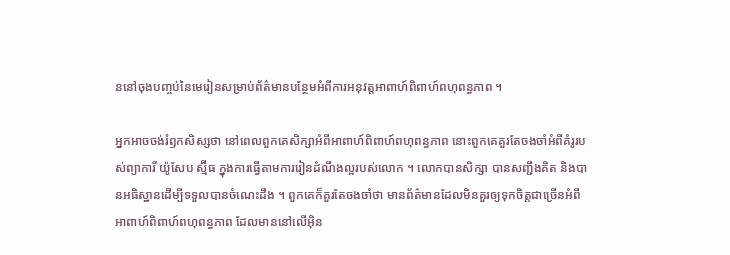ននៅចុងបញ្ចប់នៃមេរៀនសម្រាប់ព័ត៌មានបន្ថែមអំពីការអនុវត្តអាពាហ៍ពិពាហ៍ពហុពន្ធភាព ។

អ្នកអាចចង់រំឭកសិស្សថា នៅពេលពួកគេសិក្សាអំពីអាពាហ៍ពិពាហ៍ពហុពន្ធភាព នោះពួកគេគួរតែចងចាំអំពីគំរូរបស់ព្យាការី យ៉ូសែប ស្ម៊ីធ ក្នុងការធ្វើតាមការរៀនដំណឹងល្អរបស់លោក ។ លោកបានសិក្សា បានសញ្ជឹងគិត និងបានអធិស្ឋានដើម្បីទទួលបានចំណេះដឹង ។ ពួកគេក៏គួរតែចងចាំថា មានព័ត៌មានដែលមិនគួរឲ្យទុកចិត្តជាច្រើនអំពីអាពាហ៍ពិពាហ៍ពហុពន្ធភាព ដែលមាននៅលើអ៊ិន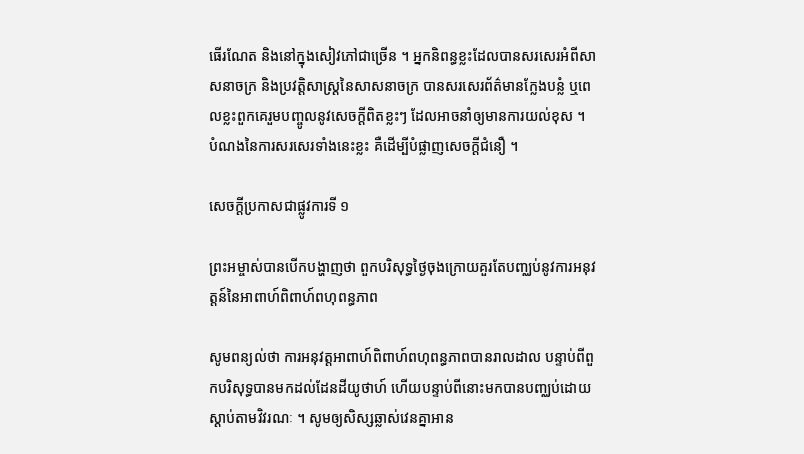ធើរណែត និងនៅក្នុងសៀវភៅជាច្រើន ។ អ្នកនិពន្ធខ្លះដែលបានសរសេរអំពីសាសនាចក្រ និងប្រវត្តិសាស្ដ្រនៃសាសនាចក្រ បានសរសេរព័ត៌មានក្លែងបន្លំ ឬពេលខ្លះពួកគេរួមបញ្ចូលនូវសេចក្ដីពិតខ្លះៗ ដែលអាចនាំឲ្យមានការយល់ខុស ។ បំណងនៃការសរសេរទាំងនេះខ្លះ គឺដើម្បីបំផ្លាញសេចក្ដីជំនឿ ។

សេចក្ដីប្រកាសជាផ្លូវការទី ១

ព្រះអម្ចាស់បានបើកបង្ហាញថា ពួកបរិសុទ្ធថ្ងៃចុងក្រោយគួរតែបញ្ឈប់នូវការអនុវត្តន៍នៃអាពាហ៍ពិពាហ៍ពហុពន្ធភាព

សូមពន្យល់ថា ការអនុវត្តអាពាហ៍ពិពាហ៍ពហុពន្ធភាពបានរាលដាល បន្ទាប់ពីពួកបរិសុទ្ធបានមកដល់ដែនដីយូថាហ៍ ហើយបន្ទាប់ពីនោះមកបានបញ្ឈប់ដោយស្ដាប់តាមវិវរណៈ ។ សូមឲ្យសិស្សឆ្លាស់វេនគ្នាអាន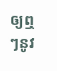ឲ្យឮៗនូវ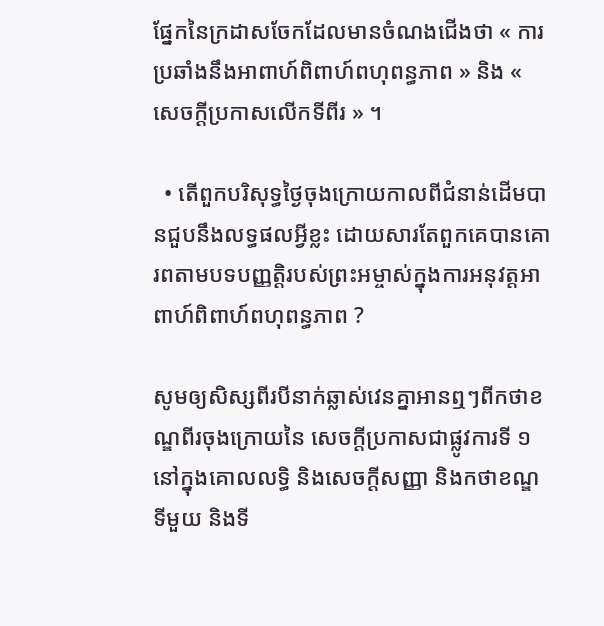ផ្នែកនៃក្រដាសចែកដែលមានចំណងជើងថា « ការប្រឆាំងនឹងអាពាហ៍ពិពាហ៍ពហុពន្ធភាព » និង « សេចក្ដីប្រកាសលើកទីពីរ » ។

  • តើពួកបរិសុទ្ធថ្ងៃចុងក្រោយកាលពីជំនាន់ដើមបានជួបនឹងលទ្ធផលអ្វីខ្លះ ដោយសារតែពួកគេបានគោរពតាមបទបញ្ញត្តិរបស់ព្រះអម្ចាស់ក្នុងការអនុវត្តអាពាហ៍ពិពាហ៍ពហុពន្ធភាព ?

សូមឲ្យសិស្សពីរបីនាក់ឆ្លាស់វេនគ្នាអានឮៗពីកថាខណ្ឌពីរចុងក្រោយនៃ សេចក្ដីប្រកាសជាផ្លូវការទី ១ នៅក្នុងគោលលទ្ធិ និងសេចក្ដីសញ្ញា និងកថាខណ្ឌទីមួយ និងទី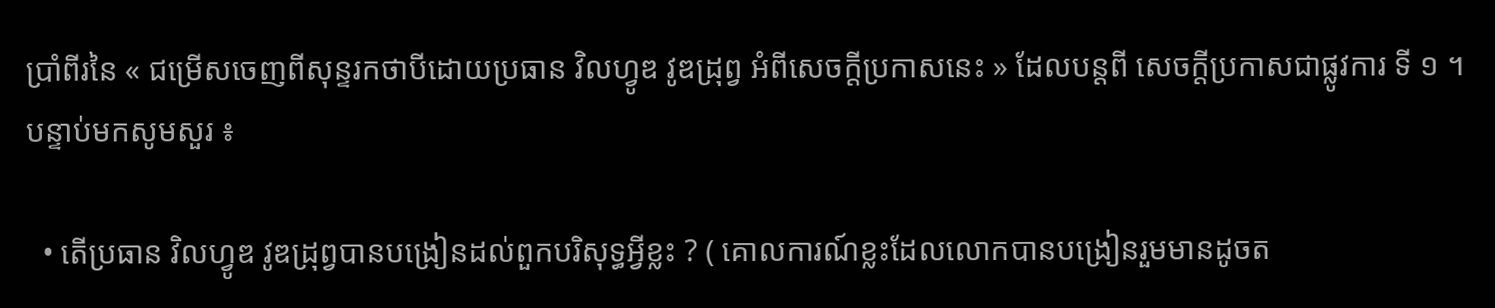ប្រាំពីរនៃ « ជម្រើសចេញពីសុន្ទរកថាបីដោយប្រធាន វិលហ្វូឌ វូឌដ្រុព្វ អំពីសេចក្ដីប្រកាសនេះ » ដែលបន្ដពី សេចក្ដីប្រកាសជាផ្លូវការ ទី ១ ។ បន្ទាប់មកសូមសួរ ៖

  • តើប្រធាន វិលហ្វូឌ វូឌដ្រុព្វបានបង្រៀនដល់ពួកបរិសុទ្ធអ្វីខ្លះ ? ( គោលការណ៍ខ្លះដែលលោកបានបង្រៀនរួមមានដូចត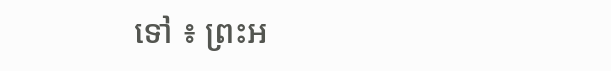ទៅ ៖ ព្រះអ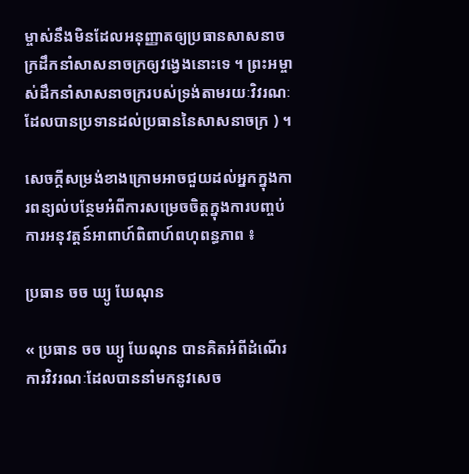ម្ចាស់នឹងមិនដែលអនុញ្ញាតឲ្យប្រធានសាសនាចក្រដឹកនាំសាសនាចក្រឲ្យវង្វេងនោះទេ ។ ព្រះអម្ចាស់ដឹកនាំសាសនាចក្ររបស់ទ្រង់តាមរយៈវិវរណៈដែលបានប្រទានដល់ប្រធាននៃសាសនាចក្រ ) ។

សេចក្ដីសម្រង់ខាងក្រោមអាចជួយដល់អ្នកក្នុងការពន្យល់បន្ថែមអំពីការសម្រេចចិត្តក្នុងការបញ្ចប់ការអនុវត្តន៍អាពាហ៍ពិពាហ៍ពហុពន្ធភាព ៖

ប្រធាន ចច ឃ្យូ ឃែណុន

« ប្រធាន ចច ឃ្យូ ឃែណុន បានគិតអំពីដំណើរការវិវរណៈដែលបាននាំមកនូវសេច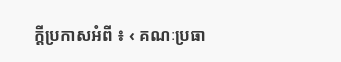ក្ដីប្រកាសអំពី ៖ ‹ គណៈប្រធា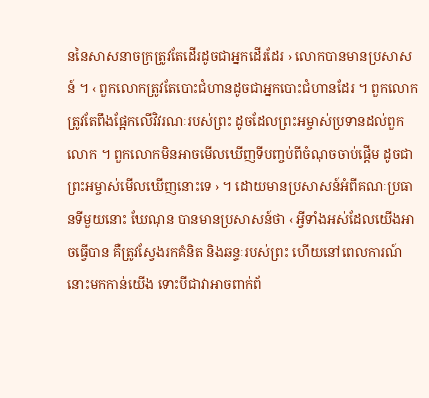ននៃសាសនាចក្រត្រូវតែដើរដូចជាអ្នកដើរដែរ › លោកបានមានប្រសាសន៍ ។ ‹ ពួកលោកត្រូវតែបោះជំហានដូចជាអ្នកបោះជំហានដែរ ។ ពួកលោកត្រូវតែពឹងផ្អែកលើវិវរណៈរបស់ព្រះ ដូចដែលព្រះអម្ចាស់ប្រទានដល់ពួកលោក ។ ពួកលោកមិនអាចមើលឃើញទីបញ្ចប់ពីចំណុចចាប់ផ្ដើម ដូចជាព្រះអម្ចាស់មើលឃើញនោះទេ › ។ ដោយមានប្រសាសន៍អំពីគណៈប្រធានទីមួយនោះ ឃែណុន បានមានប្រសាសន៍ថា ‹ អ្វីទាំងអស់ដែលយើងអាចធ្វើបាន គឺត្រូវស្វែងរកគំនិត និងឆន្ទៈរបស់ព្រះ ហើយនៅពេលការណ៍នោះមកកាន់យើង ទោះបីជាវាអាចពាក់ព័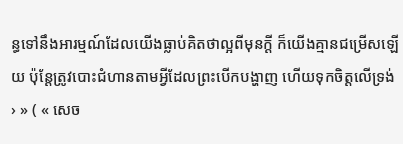ន្ធទៅនឹងអារម្មណ៍ដែលយើងធ្លាប់គិតថាល្អពីមុនក្ដី ក៏យើងគ្មានជម្រើសឡើយ ប៉ុន្ដែត្រូវបោះជំហានតាមអ្វីដែលព្រះបើកបង្ហាញ ហើយទុកចិត្តលើទ្រង់ › » ( « សេច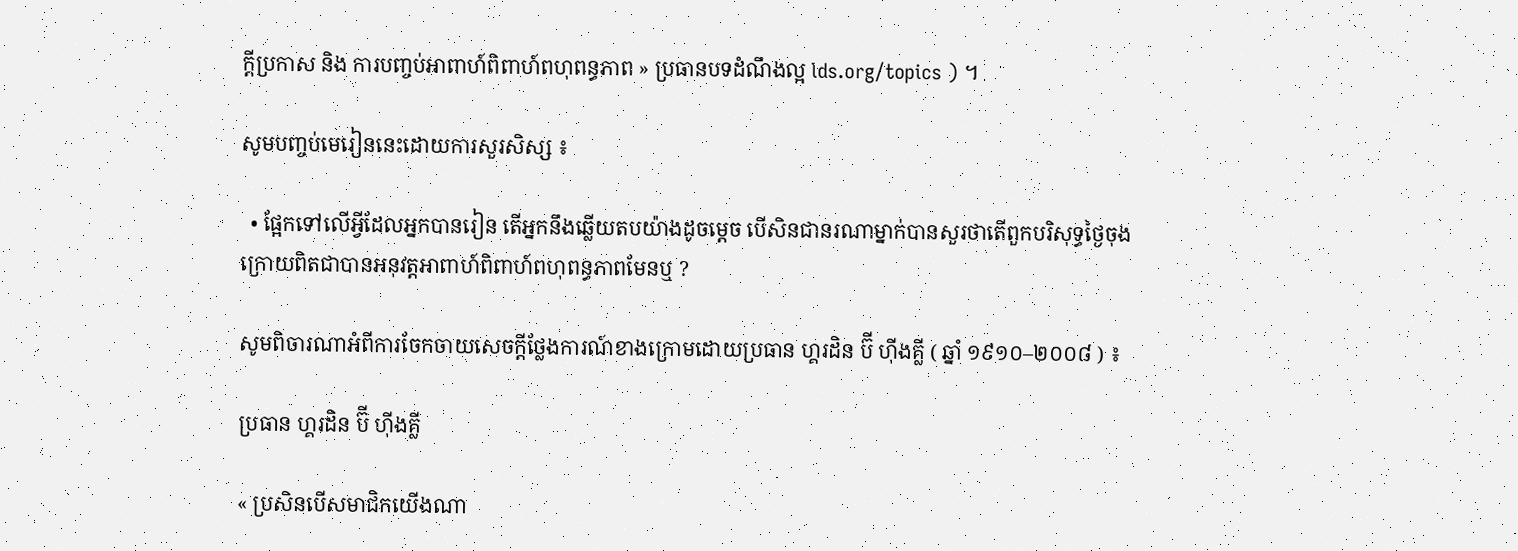ក្តីប្រកាស និង ការបញ្ចប់អាពាហ៍ពិពាហ៍ពហុពន្ធភាព » ប្រធានបទដំណឹងល្អ lds.org/topics ) ។

សូមបញ្ចប់មេរៀននេះដោយការសួរសិស្ស ៖

  • ផ្អែកទៅលើអ្វីដែលអ្នកបានរៀន តើអ្នកនឹងឆ្លើយតបយ៉ាងដូចម្ដេច បើសិនជានរណាម្នាក់បានសួរថាតើពួកបរិសុទ្ធថ្ងៃចុងក្រោយពិតជាបានអនុវត្តអាពាហ៍ពិពាហ៍ពហុពន្ធភាពមែនឬ ?

សូមពិចារណាអំពីការចែកចាយសេចក្ដីថ្លែងការណ៍ខាងក្រោមដោយប្រធាន ហ្គរដិន ប៊ី ហ៊ីងគ្លី ( ឆ្នាំ ១៩១០–២០០៨ ) ៖

ប្រធាន ហ្គរដិន ប៊ី ហ៊ីងគ្លី

« ប្រសិនបើសមាជិកយើងណា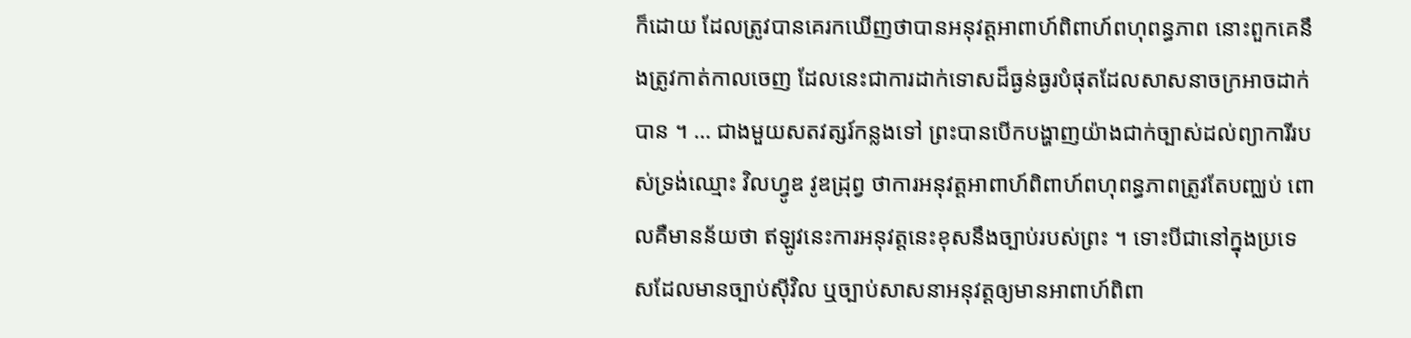ក៏ដោយ ដែលត្រូវបានគេរកឃើញថាបានអនុវត្តអាពាហ៍ពិពាហ៍ពហុពន្ធភាព នោះពួកគេនឹងត្រូវកាត់កាលចេញ ដែលនេះជាការដាក់ទោសដ៏ធ្ងន់ធ្ងរបំផុតដែលសាសនាចក្រអាចដាក់បាន ។ … ជាងមួយសតវត្សរ៍កន្លងទៅ ព្រះបានបើកបង្ហាញយ៉ាងជាក់ច្បាស់ដល់ព្យាការីរបស់ទ្រង់ឈ្មោះ វិលហ្វូឌ វូឌដ្រុព្វ ថាការអនុវត្តអាពាហ៍ពិពាហ៍ពហុពន្ធភាពត្រូវតែបញ្ឈប់ ពោលគឺមានន័យថា ឥឡូវនេះការអនុវត្តនេះខុសនឹងច្បាប់របស់ព្រះ ។ ទោះបីជានៅក្នុងប្រទេសដែលមានច្បាប់ស៊ីវិល ឬច្បាប់សាសនាអនុវត្តឲ្យមានអាពាហ៍ពិពា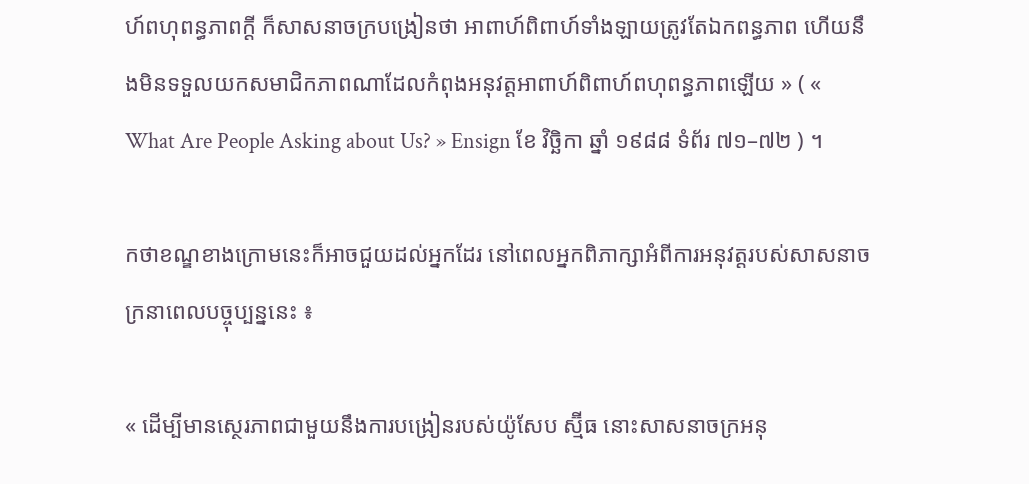ហ៍ពហុពន្ធភាពក្ដី ក៏សាសនាចក្របង្រៀនថា អាពាហ៍ពិពាហ៍ទាំងឡាយត្រូវតែឯកពន្ធភាព ហើយនឹងមិនទទួលយកសមាជិកភាពណាដែលកំពុងអនុវត្តអាពាហ៍ពិពាហ៍ពហុពន្ធភាពឡើយ » ( « What Are People Asking about Us? » Ensign ខែ វិច្ឆិកា ឆ្នាំ ១៩៨៨ ទំព័រ ៧១–៧២ ) ។

កថាខណ្ឌខាងក្រោមនេះក៏អាចជួយដល់អ្នកដែរ នៅពេលអ្នកពិភាក្សាអំពីការអនុវត្តរបស់សាសនាចក្រនាពេលបច្ចុប្បន្ននេះ ៖

« ដើម្បីមានស្ថេរភាពជាមួយនឹងការបង្រៀនរបស់យ៉ូសែប ស្ម៊ីធ នោះសាសនាចក្រអនុ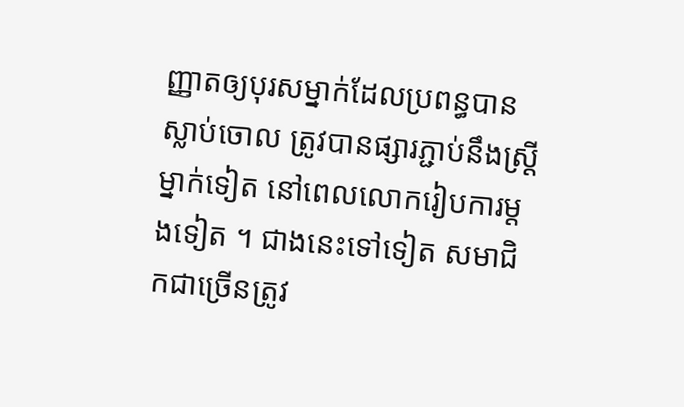ញ្ញាតឲ្យបុរសម្នាក់ដែលប្រពន្ធបានស្លាប់ចោល ត្រូវបានផ្សារភ្ជាប់នឹងស្ដ្រីម្នាក់ទៀត នៅពេលលោករៀបការម្ដងទៀត ។ ជាងនេះទៅទៀត សមាជិកជាច្រើនត្រូវ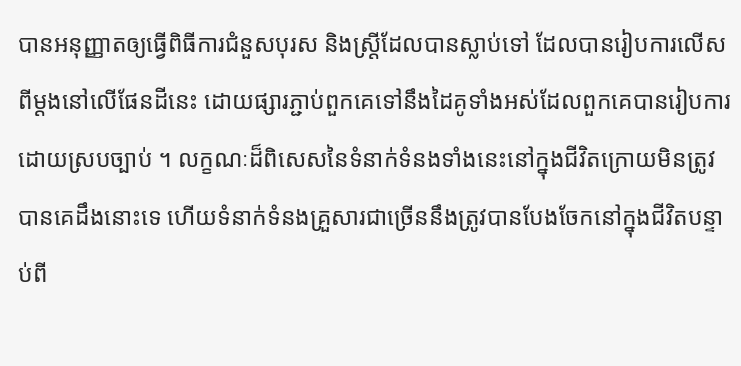បានអនុញ្ញាតឲ្យធ្វើពិធីការជំនួសបុរស និងស្ដ្រីដែលបានស្លាប់ទៅ ដែលបានរៀបការលើសពីម្ដងនៅលើផែនដីនេះ ដោយផ្សារភ្ជាប់ពួកគេទៅនឹងដៃគូទាំងអស់ដែលពួកគេបានរៀបការដោយស្របច្បាប់ ។ លក្ខណៈដ៏ពិសេសនៃទំនាក់ទំនងទាំងនេះនៅក្នុងជីវិតក្រោយមិនត្រូវបានគេដឹងនោះទេ ហើយទំនាក់ទំនងគ្រួសារជាច្រើននឹងត្រូវបានបែងចែកនៅក្នុងជីវិតបន្ទាប់ពី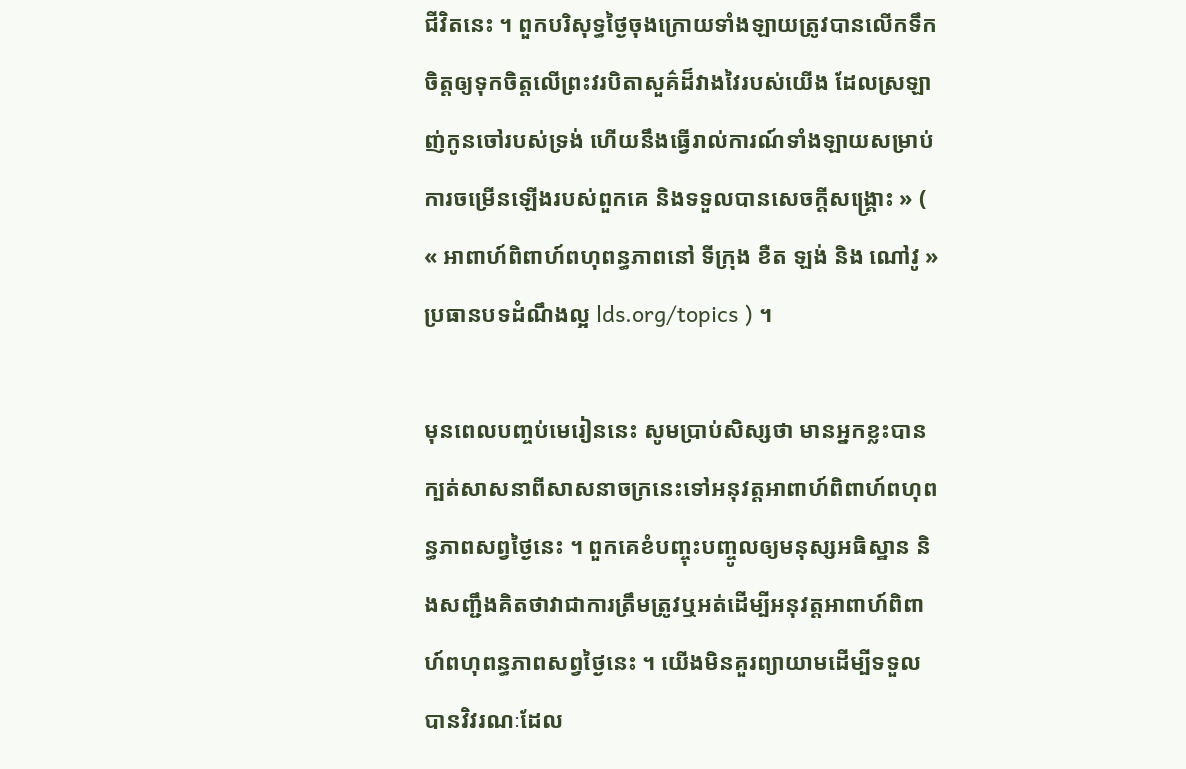ជីវិតនេះ ។ ពួកបរិសុទ្ធថ្ងៃចុងក្រោយទាំងឡាយត្រូវបានលើកទឹកចិត្តឲ្យទុកចិត្តលើព្រះវរបិតាសួគ៌ដ៏វាងវៃរបស់យើង ដែលស្រឡាញ់កូនចៅរបស់ទ្រង់ ហើយនឹងធ្វើរាល់ការណ៍ទាំងឡាយសម្រាប់ការចម្រើនឡើងរបស់ពួកគេ និងទទួលបានសេចក្ដីសង្គ្រោះ » ( « អាពាហ៍ពិពាហ៍ពហុពន្ធភាពនៅ ទីក្រុង ខឺត ឡង់ និង ណៅវូ » ប្រធានបទដំណឹងល្អ lds.org/topics ) ។

មុនពេលបញ្ចប់មេរៀននេះ សូមប្រាប់សិស្សថា មានអ្នកខ្លះបានក្បត់សាសនាពីសាសនាចក្រនេះទៅអនុវត្តអាពាហ៍ពិពាហ៍ពហុពន្ធភាពសព្វថ្ងៃនេះ ។ ពួកគេខំបញ្ចុះបញ្ចូលឲ្យមនុស្សអធិស្ឋាន និងសញ្ជឹងគិតថាវាជាការត្រឹមត្រូវឬអត់ដើម្បីអនុវត្តអាពាហ៍ពិពាហ៍ពហុពន្ធភាពសព្វថ្ងៃនេះ ។ យើងមិនគួរព្យាយាមដើម្បីទទួលបានវិវរណៈដែល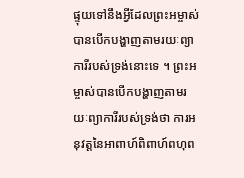ផ្ទុយទៅនឹងអ្វីដែលព្រះអម្ចាស់បានបើកបង្ហាញតាមរយៈព្យាការីរបស់ទ្រង់នោះទេ ។ ព្រះអម្ចាស់បានបើកបង្ហាញតាមរយៈព្យាការីរបស់ទ្រង់ថា ការអនុវត្តនៃអាពាហ៍ពិពាហ៍ពហុព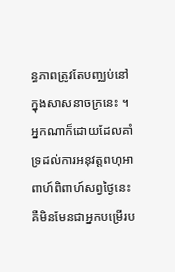ន្ធភាពត្រូវតែបញ្ឈប់នៅក្នុងសាសនាចក្រនេះ ។ អ្នកណាក៏ដោយដែលគាំទ្រដល់ការអនុវត្តពហុអាពាហ៍ពិពាហ៍សព្វថ្ងៃនេះ គឺមិនមែនជាអ្នកបម្រើរប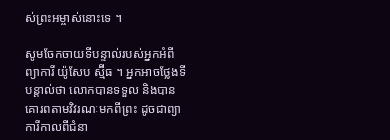ស់ព្រះអម្ចាស់នោះទេ ។

សូមចែកចាយទីបន្ទាល់របស់អ្នកអំពីព្យាការី យ៉ូសែប ស្ម៊ីធ ។ អ្នកអាចថ្លែងទីបន្តាល់ថា លោកបានទទួល និងបានគោរពតាមវិវរណៈមកពីព្រះ ដូចជាព្យាការីកាលពីជំនា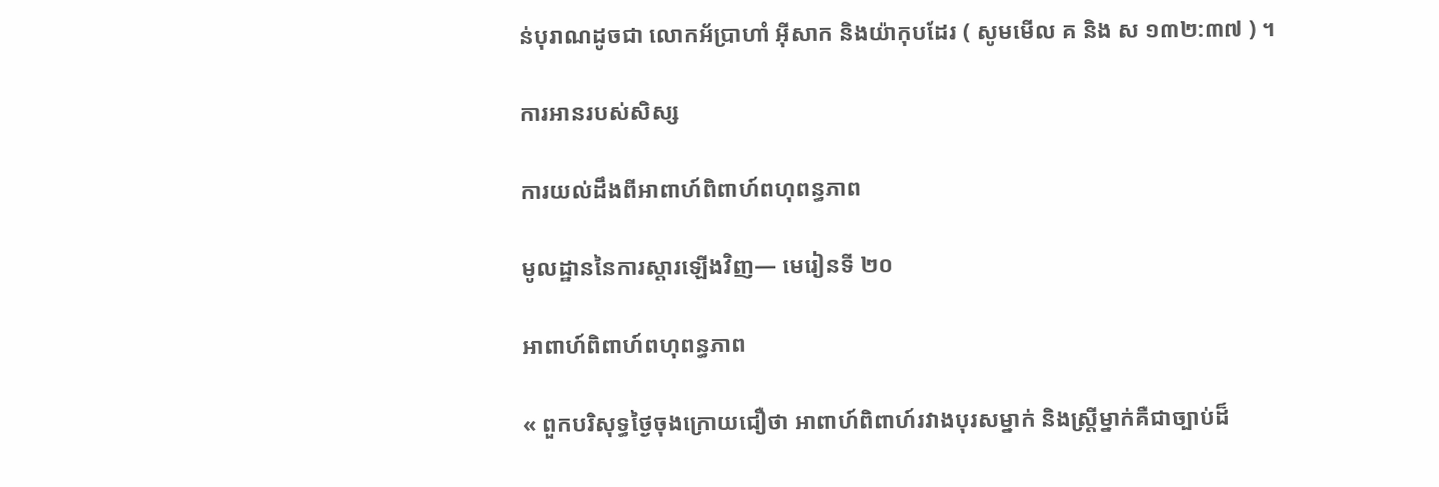ន់បុរាណដូចជា លោកអ័ប្រាហាំ អ៊ីសាក និងយ៉ាកុបដែរ ( សូមមើល គ និង ស ១៣២:៣៧ ) ។

ការអានរបស់សិស្ស

ការយល់ដឹងពីអាពាហ៍ពិពាហ៍ពហុពន្ធភាព

មូលដ្ឋាននៃការស្ដារឡើងវិញ— មេរៀនទី ២០

អាពាហ៍ពិពាហ៍ពហុពន្ធភាព

« ពួកបរិសុទ្ធថ្ងៃចុងក្រោយជឿថា អាពាហ៍ពិពាហ៍រវាងបុរសម្នាក់ និងស្ដ្រីម្នាក់គឺជាច្បាប់ដ៏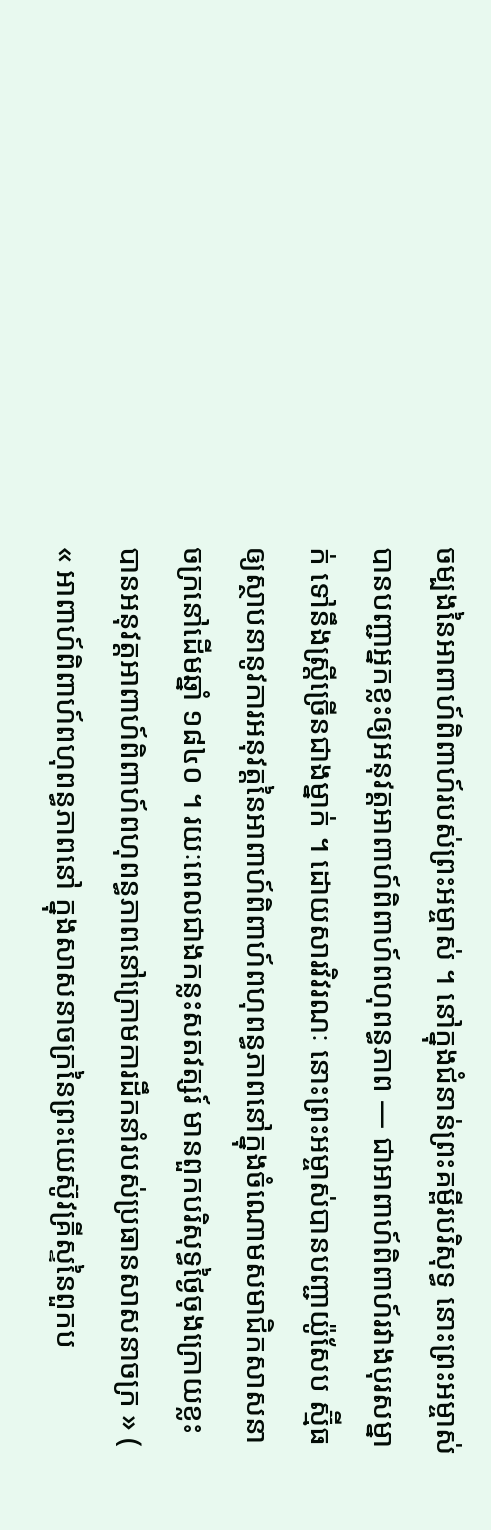ចម្បងនៃអាពាហ៍ពិពាហ៍របស់ព្រះអម្ចាស់ ។ នៅក្នុងជំនាន់ព្រះគម្ពីរបរិសុទ្ធ នោះព្រះអម្ចាស់បានបញ្ជាអ្នកខ្លះឲ្យអនុវត្តអាពាហ៍ពិពាហ៍ពហុពន្ធភាព — ជាអាពាហ៍ពិពាហ៍រវាងបុរសម្នាក់ ទៅនឹងស្ដ្រីច្រើនជាងម្នាក់ ។ ដោយសារវិវរណៈ នោះព្រះអម្ចាស់បានបញ្ជាយ៉ូសែប ស្ម៊ីធ ឲ្យស្ថាបនានូវការអនុវត្តនៃអាពាហ៍ពិពាហ៍ពហុពន្ធភាពនៅក្នុងចំណោមសមាជិកសាសនាចក្រនៅដើមឆ្នាំ ១៨៤០ ។ រយៈពេលជាងកន្លះសតវត្សរ៍ មានពួកបរិសុទ្ធថ្ងៃចុងក្រោយខ្លះបានអនុវត្តអាពាហ៍ពិពាហ៍ពហុពន្ធភាពនៅក្រោមការដឹកនាំរបស់ប្រធានសាសនាចក្រ » ( « អាពាហ៍ពិពាហ៍ពហុពន្ធភាពនៅ ក្នុងសាសនាចក្រនៃព្រះយេស៊ូវគ្រីស្ទនៃពួកប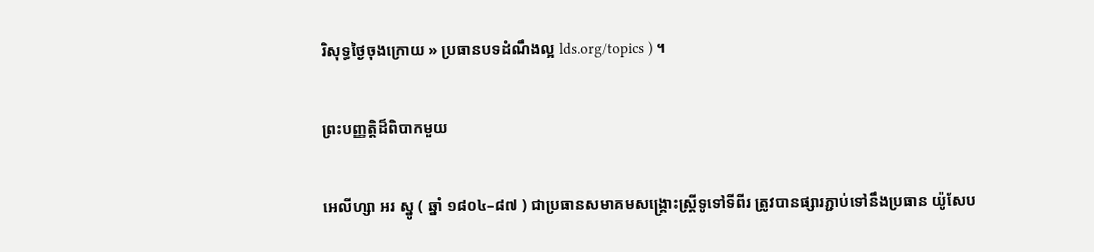រិសុទ្ធថ្ងៃចុងក្រោយ » ប្រធានបទដំណឹងល្អ lds.org/topics ) ។

ព្រះបញ្ញត្តិដ៏ពិបាកមួយ

អេលីហ្សា អរ ស្នូ ( ឆ្នាំ ១៨០៤–៨៧ ) ជាប្រធានសមាគមសង្គ្រោះស្ដ្រីទូទៅទីពីរ ត្រូវបានផ្សារភ្ជាប់ទៅនឹងប្រធាន យ៉ូសែប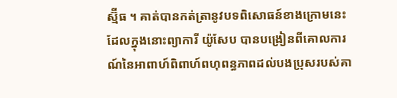ស្ម៊ីធ ។ គាត់បានកត់ត្រានូវបទពិសោធន៍ខាងក្រោមនេះ ដែលក្នុងនោះព្យាការី យ៉ូសែប បានបង្រៀនពីគោលការណ៍នៃអាពាហ៍ពិពាហ៍ពហុពន្ធភាពដល់បងប្រុសរបស់គា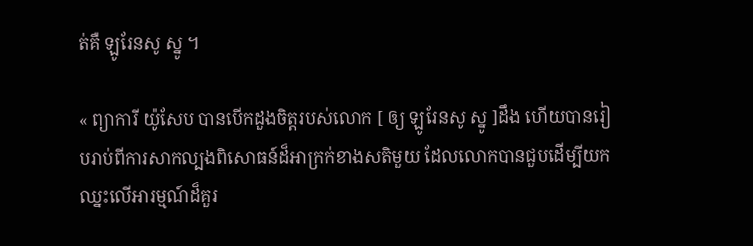ត់គឺ ឡូរែនសូ ស្នូ ។

« ព្យាការី យ៉ូសែប បានបើកដួងចិត្តរបស់លោក [ ឲ្យ ឡូរែនសូ ស្នូ ]ដឹង ហើយបានរៀបរាប់ពីការសាកល្បងពិសោធន៍ដ៏អាក្រក់ខាងសតិមួយ ដែលលោកបានជួបដើម្បីយកឈ្នះលើអារម្មណ៍ដ៏គួរ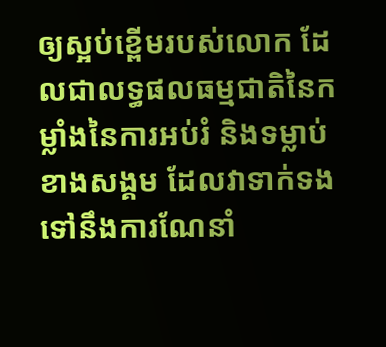ឲ្យស្អប់ខ្ពើមរបស់លោក ដែលជាលទ្ធផលធម្មជាតិនៃកម្លាំងនៃការអប់រំ និងទម្លាប់ខាងសង្គម ដែលវាទាក់ទងទៅនឹងការណែនាំ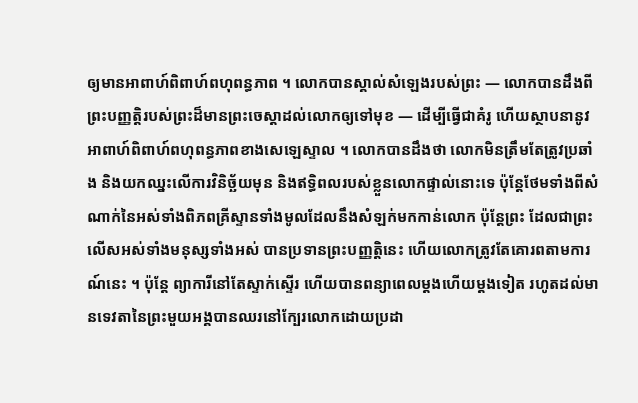ឲ្យមានអាពាហ៍ពិពាហ៍ពហុពន្ធភាព ។ លោកបានស្គាល់សំឡេងរបស់ព្រះ — លោកបានដឹងពីព្រះបញ្ញត្តិរបស់ព្រះដ៏មានព្រះចេស្ដាដល់លោកឲ្យទៅមុខ — ដើម្បីធ្វើជាគំរូ ហើយស្ថាបនានូវអាពាហ៍ពិពាហ៍ពហុពន្ធភាពខាងសេឡេស្ទាល ។ លោកបានដឹងថា លោកមិនត្រឹមតែត្រូវប្រឆាំង និងយកឈ្នះលើការវិនិច្ឆ័យមុន និងឥទ្ធិពលរបស់ខ្លួនលោកផ្ទាល់នោះទេ ប៉ុន្ដែថែមទាំងពីសំណាក់នៃអស់ទាំងពិភពគ្រីស្ទានទាំងមូលដែលនឹងសំឡក់មកកាន់លោក ប៉ុន្ដែព្រះ ដែលជាព្រះលើសអស់ទាំងមនុស្សទាំងអស់ បានប្រទានព្រះបញ្ញត្តិនេះ ហើយលោកត្រូវតែគោរពតាមការណ៍នេះ ។ ប៉ុន្ដែ ព្យាការីនៅតែស្ទាក់ស្ទើរ ហើយបានពន្យាពេលម្ដងហើយម្ដងទៀត រហូតដល់មានទេវតានៃព្រះមួយអង្គបានឈរនៅក្បែរលោកដោយប្រដា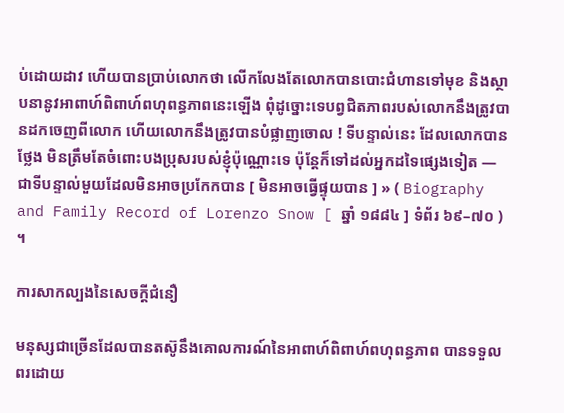ប់ដោយដាវ ហើយបានប្រាប់លោកថា លើកលែងតែលោកបានបោះជំហានទៅមុខ និងស្ថាបនានូវអាពាហ៍ពិពាហ៍ពហុពន្ធភាពនេះឡើង ពុំដូច្នោះទេបព្វជិតភាពរបស់លោកនឹងត្រូវបានដកចេញពីលោក ហើយលោកនឹងត្រូវបានបំផ្លាញចោល ! ទីបន្ទាល់នេះ ដែលលោកបានថ្លែង មិនត្រឹមតែចំពោះបងប្រុសរបស់ខ្ញុំប៉ុណ្ណោះទេ ប៉ុន្ដែក៏ទៅដល់អ្នកដទៃផ្សេងទៀត — ជាទីបន្ទាល់មួយដែលមិនអាចប្រកែកបាន [ មិនអាចធ្វើផ្ទុយបាន ] » ( Biography and Family Record of Lorenzo Snow [ ឆ្នាំ ១៨៨៤ ] ទំព័រ ៦៩–៧០ ) ។

ការសាកល្បងនៃសេចក្ដីជំនឿ

មនុស្សជាច្រើនដែលបានតស៊ូនឹងគោលការណ៍នៃអាពាហ៍ពិពាហ៍ពហុពន្ធភាព បានទទួលពរដោយ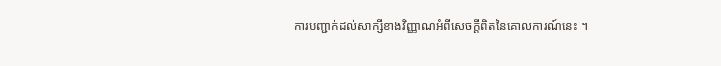ការបញ្ជាក់ដល់សាក្សីខាងវិញ្ញាណអំពីសេចក្ដីពិតនៃគោលការណ៍នេះ ។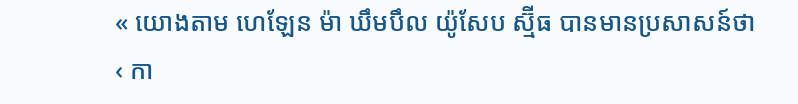« យោងតាម ហេឡែន ម៉ា ឃឹមបឹល យ៉ូសែប ស្ម៊ីធ បានមានប្រសាសន៍ថា ‹ កា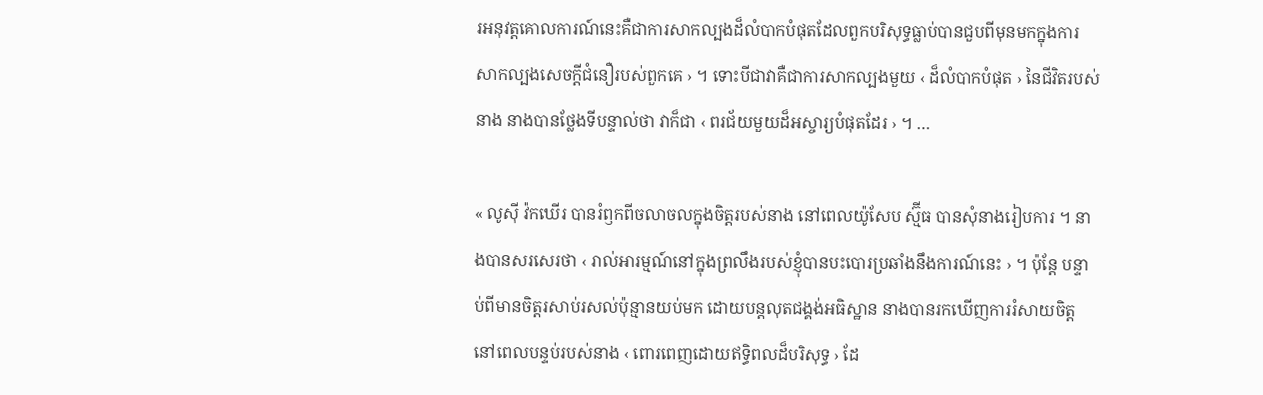រអនុវត្តគោលការណ៍នេះគឺជាការសាកល្បងដ៏លំបាកបំផុតដែលពួកបរិសុទ្ធធ្លាប់បានជួបពីមុនមកក្នុងការសាកល្បងសេចក្ដីជំនឿរបស់ពួកគេ › ។ ទោះបីជាវាគឺជាការសាកល្បងមួយ ‹ ដ៏លំបាកបំផុត › នៃជីវិតរបស់នាង នាងបានថ្លែងទីបន្ទាល់ថា វាក៏ជា ‹ ពរជ័យមួយដ៏អស្ចារ្យបំផុតដែរ › ។ …

« លូស៊ី វ៉កឃើរ បានរំឭកពីចលាចលក្នុងចិត្តរបស់នាង នៅពេលយ៉ូសែប ស្ម៊ីធ បានសុំនាងរៀបការ ។ នាងបានសរសេរថា ‹ រាល់អារម្មណ៍នៅក្នុងព្រលឹងរបស់ខ្ញុំបានបះបោរប្រឆាំងនឹងការណ៍នេះ › ។ ប៉ុន្ដែ បន្ទាប់ពីមានចិត្តរសាប់រសល់ប៉ុន្មានយប់មក ដោយបន្ដលុតជង្គង់អធិស្ឋាន នាងបានរកឃើញការរំសាយចិត្តនៅពេលបន្ទប់របស់នាង ‹ ពោរពេញដោយឥទ្ធិពលដ៏បរិសុទ្ធ › ដែ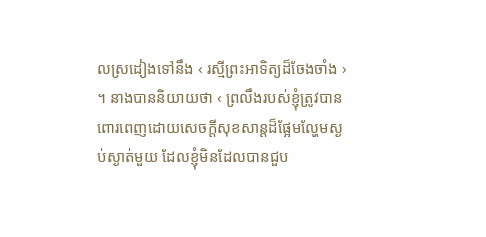លស្រដៀងទៅនឹង ‹ រស្មីព្រះអាទិត្យដ៏ចែងចាំង › ។ នាងបាននិយាយថា ‹ ព្រលឹងរបស់ខ្ញុំត្រូវបានពោរពេញដោយសេចក្ដីសុខសាន្ដដ៏ផ្អែមល្ហែមស្ងប់ស្ងាត់មួយ ដែលខ្ញុំមិនដែលបានជួប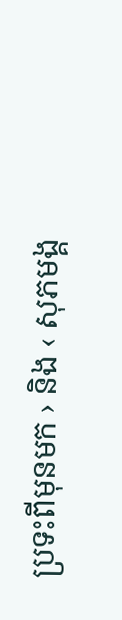ប្រទះពីមុនមក › និង ‹ សុភមង្គ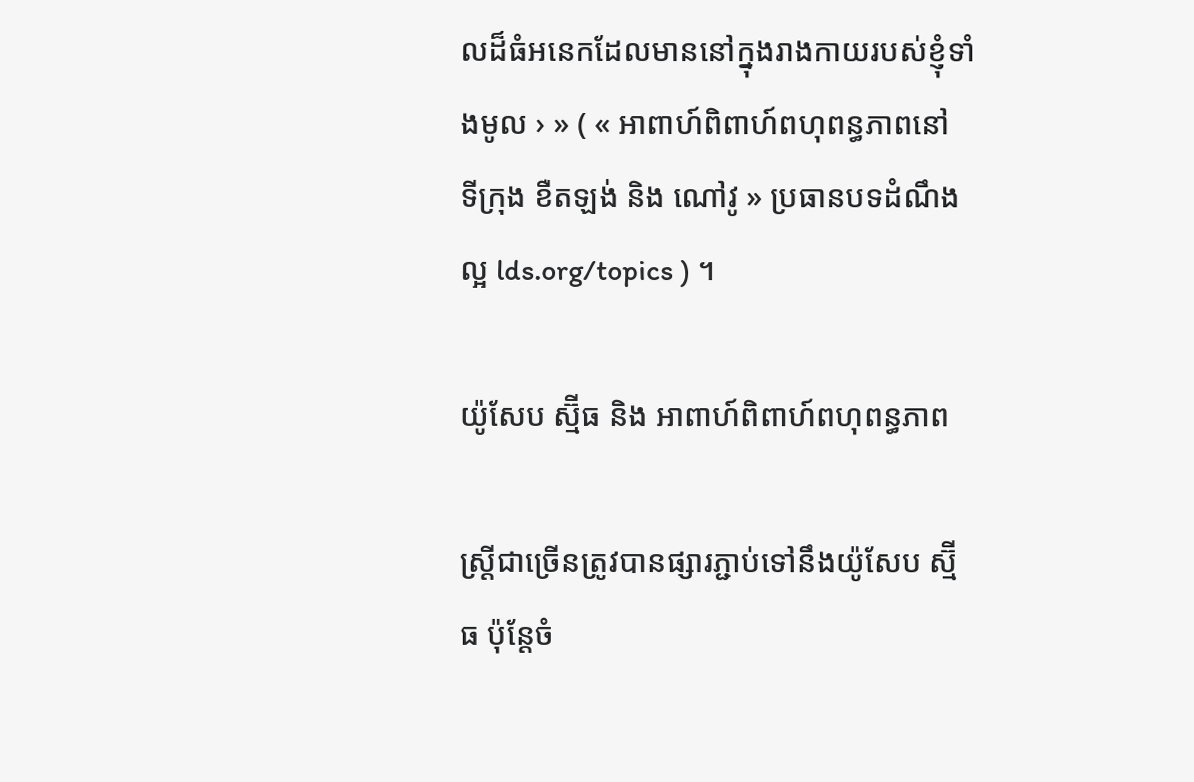លដ៏ធំអនេកដែលមាននៅក្នុងរាងកាយរបស់ខ្ញុំទាំងមូល › » ( « អាពាហ៍ពិពាហ៍ពហុពន្ធភាពនៅ ទីក្រុង ខឺតឡង់ និង ណៅវូ » ប្រធានបទដំណឹងល្អ lds.org/topics ) ។

យ៉ូសែប ស្ម៊ីធ និង អាពាហ៍ពិពាហ៍ពហុពន្ធភាព

ស្ដ្រីជាច្រើនត្រូវបានផ្សារភ្ជាប់ទៅនឹងយ៉ូសែប ស្ម៊ីធ ប៉ុន្ដែចំ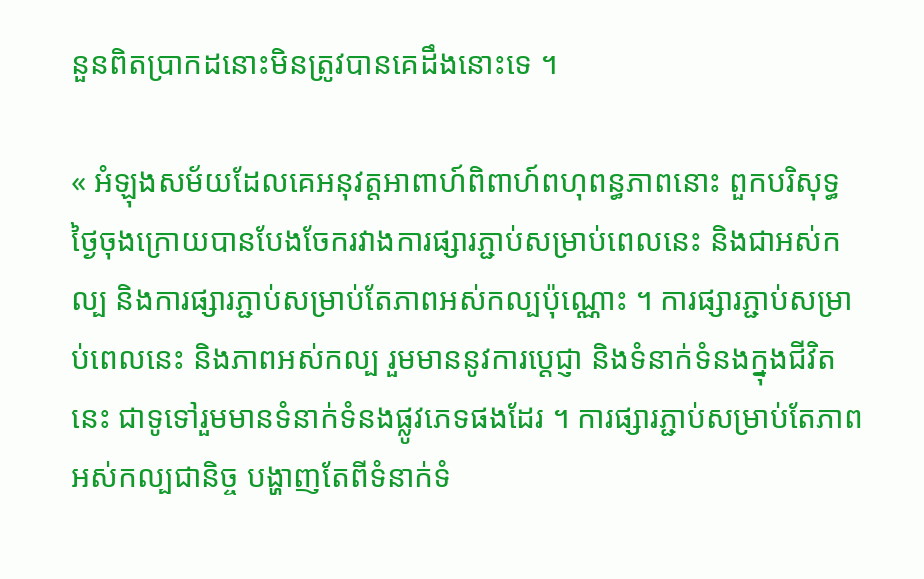នួនពិតប្រាកដនោះមិនត្រូវបានគេដឹងនោះទេ ។

« អំឡុងសម័យដែលគេអនុវត្តអាពាហ៍ពិពាហ៍ពហុពន្ធភាពនោះ ពួកបរិសុទ្ធថ្ងៃចុងក្រោយបានបែងចែករវាងការផ្សារភ្ជាប់សម្រាប់ពេលនេះ និងជាអស់កល្ប និងការផ្សារភ្ជាប់សម្រាប់តែភាពអស់កល្បប៉ុណ្ណោះ ។ ការផ្សារភ្ជាប់សម្រាប់ពេលនេះ និងភាពអស់កល្ប រួមមាននូវការប្ដេជ្ញា និងទំនាក់ទំនងក្នុងជីវិតនេះ ជាទូទៅរួមមានទំនាក់ទំនងផ្លូវភេទផងដែរ ។ ការផ្សារភ្ជាប់សម្រាប់តែភាពអស់កល្បជានិច្ច បង្ហាញតែពីទំនាក់ទំ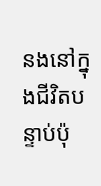នងនៅក្នុងជីវិតបន្ទាប់ប៉ុ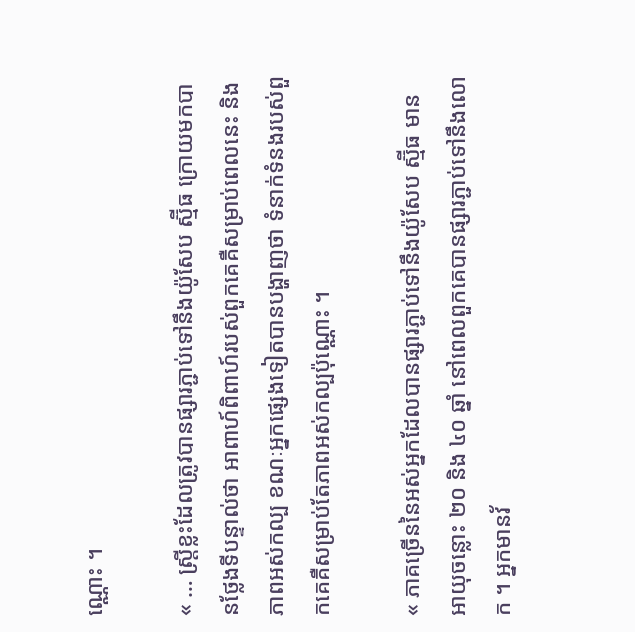ណ្ណោះ ។

« … ស្ដ្រីខ្លះដែលត្រូវបានផ្សារភ្ជាប់ទៅនឹងយ៉ូសែប ស្ម៊ីធ ក្រោយមកបានថ្លែងទីបន្ទាល់ថា អាពាហ៍ពិពាហ៍របស់ពួកគេគឺសម្រាប់ពេលនេះ និងភាពអស់កល្ប ខណៈអ្នកផ្សេងទៀតបានបង្ហាញថា ទំនាក់ទំនងរបស់ពួកគេគឺសម្រាប់តែភាពអស់កល្បប៉ុណ្ណោះ ។

« ភាគច្រើននៃអស់អ្នកដែលបានផ្សារភ្ជាប់ទៅនឹងយ៉ូសែប ស្ម៊ីធ មានអាយុចន្លោះ ២០ និង ៤០ ឆ្នាំ នៅពេលពួកគេបានផ្សារភ្ជាប់ទៅនឹងលោក ។ អ្នកមានវ័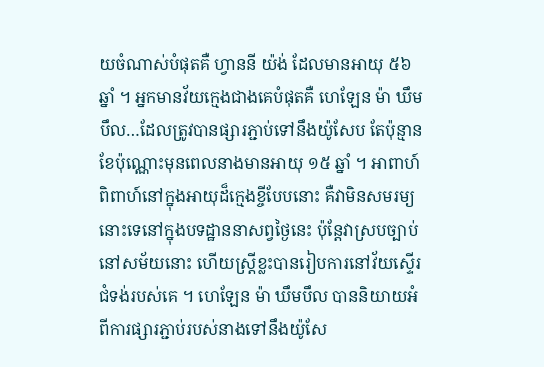យចំណាស់បំផុតគឺ ហ្វាននី យ៉ង់ ដែលមានអាយុ ៥៦ ឆ្នាំ ។ អ្នកមានវ័យក្មេងជាងគេបំផុតគឺ ហេឡែន ម៉ា ឃឹមបឹល…ដែលត្រូវបានផ្សារភ្ជាប់ទៅនឹងយ៉ូសែប តែប៉ុន្មានខែប៉ុណ្ណោះមុនពេលនាងមានអាយុ ១៥ ឆ្នាំ ។ អាពាហ៍ពិពាហ៍នៅក្នុងអាយុដ៏ក្មេងខ្ចីបែបនោះ គឺវាមិនសមរម្យនោះទេនៅក្នុងបទដ្ឋាននាសព្វថ្ងៃនេះ ប៉ុន្ដែវាស្របច្បាប់នៅសម័យនោះ ហើយស្ដ្រីខ្លះបានរៀបការនៅវ័យស្ទើរជំទង់របស់គេ ។ ហេឡែន ម៉ា ឃឹមបឹល បាននិយាយអំពីការផ្សារភ្ជាប់របស់នាងទៅនឹងយ៉ូសែ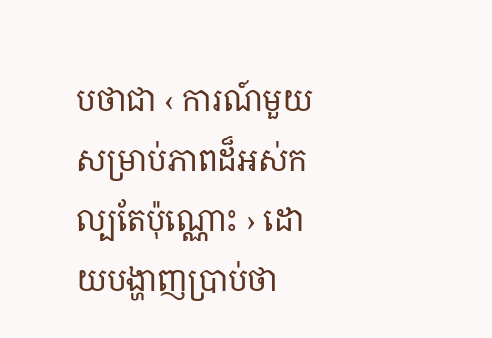បថាជា ‹ ការណ៍មួយសម្រាប់ភាពដ៏អស់កល្បតែប៉ុណ្ណោះ › ដោយបង្ហាញប្រាប់ថា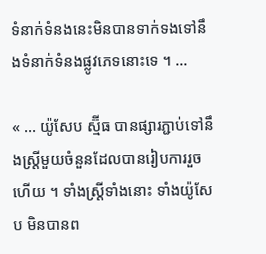ទំនាក់ទំនងនេះមិនបានទាក់ទងទៅនឹងទំនាក់ទំនងផ្លូវភេទនោះទេ ។ …

« … យ៉ូសែប ស្ម៊ីធ បានផ្សារភ្ជាប់ទៅនឹងស្ដ្រីមួយចំនួនដែលបានរៀបការរួចហើយ ។ ទាំងស្ដ្រីទាំងនោះ ទាំងយ៉ូសែប មិនបានព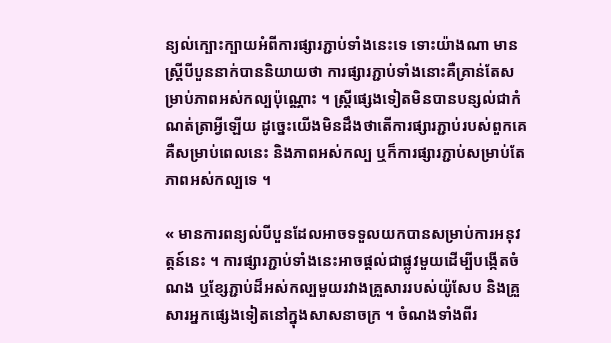ន្យល់ក្បោះក្បាយអំពីការផ្សារភ្ជាប់ទាំងនេះទេ ទោះយ៉ាងណា មានស្ដ្រីបីបួននាក់បាននិយាយថា ការផ្សារភ្ជាប់ទាំងនោះគឺគ្រាន់តែសម្រាប់ភាពអស់កល្បប៉ុណ្ណោះ ។ ស្ដ្រីផ្សេងទៀតមិនបានបន្សល់ជាកំណត់ត្រាអ្វីឡើយ ដូច្នេះយើងមិនដឹងថាតើការផ្សារភ្ជាប់របស់ពួកគេគឺសម្រាប់ពេលនេះ និងភាពអស់កល្ប ឬក៏ការផ្សារភ្ជាប់សម្រាប់តែភាពអស់កល្បទេ ។

« មានការពន្យល់បីបួនដែលអាចទទួលយកបានសម្រាប់ការអនុវត្តន៍នេះ ។ ការផ្សារភ្ជាប់ទាំងនេះអាចផ្ដល់ជាផ្លូវមួយដើម្បីបង្កើតចំណង ឬខ្សែភ្ជាប់ដ៏អស់កល្បមួយរវាងគ្រួសាររបស់យ៉ូសែប និងគ្រួសារអ្នកផ្សេងទៀតនៅក្នុងសាសនាចក្រ ។ ចំណងទាំងពីរ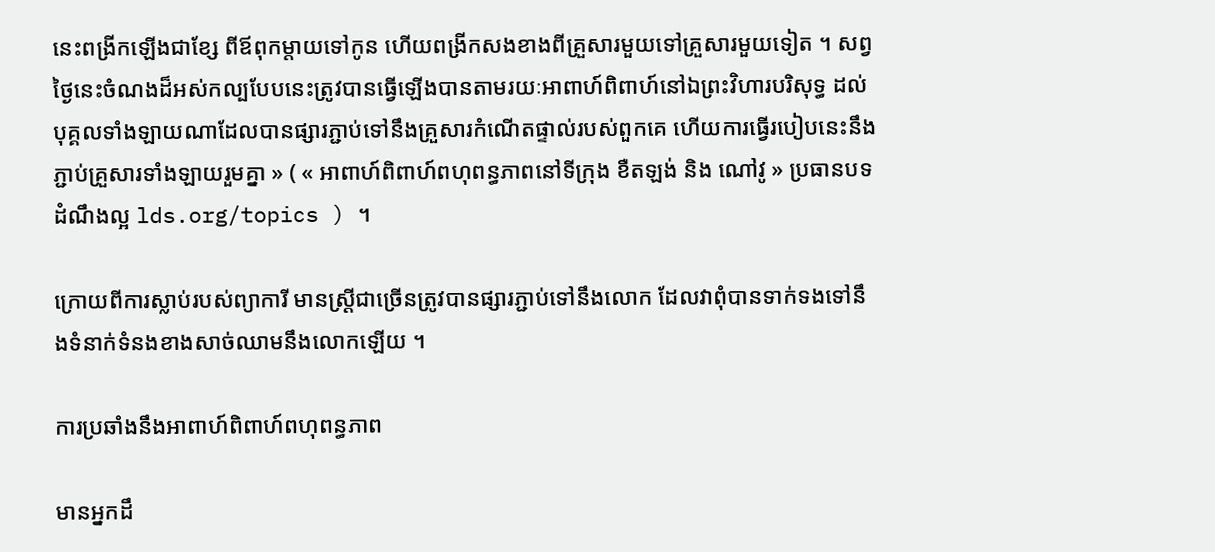នេះពង្រីកឡើងជាខ្សែ ពីឪពុកម្ដាយទៅកូន ហើយពង្រីកសងខាងពីគ្រួសារមួយទៅគ្រួសារមួយទៀត ។ សព្វថ្ងៃនេះចំណងដ៏អស់កល្បបែបនេះត្រូវបានធ្វើឡើងបានតាមរយៈអាពាហ៍ពិពាហ៍នៅឯព្រះវិហារបរិសុទ្ធ ដល់បុគ្គលទាំងឡាយណាដែលបានផ្សារភ្ជាប់ទៅនឹងគ្រួសារកំណើតផ្ទាល់របស់ពួកគេ ហើយការធ្វើរបៀបនេះនឹងភ្ជាប់គ្រួសារទាំងឡាយរួមគ្នា » ( « អាពាហ៍ពិពាហ៍ពហុពន្ធភាពនៅទីក្រុង ខឺតឡង់ និង ណៅវូ » ប្រធានបទដំណឹងល្អ lds.org/topics ) ។

ក្រោយពីការស្លាប់របស់ព្យាការី មានស្ដ្រីជាច្រើនត្រូវបានផ្សារភ្ជាប់ទៅនឹងលោក ដែលវាពុំបានទាក់ទងទៅនឹងទំនាក់ទំនងខាងសាច់ឈាមនឹងលោកឡើយ ។

ការប្រឆាំងនឹងអាពាហ៍ពិពាហ៍ពហុពន្ធភាព

មានអ្នកដឹ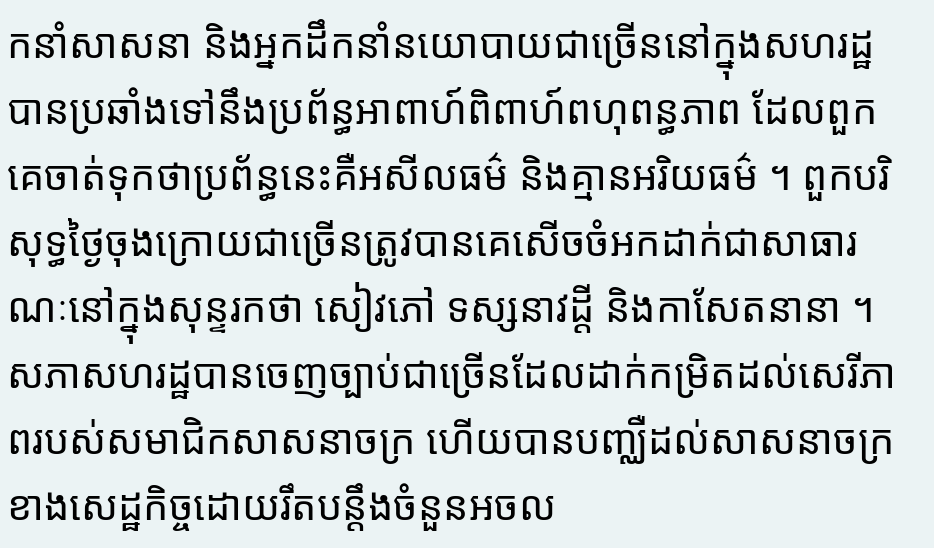កនាំសាសនា និងអ្នកដឹកនាំនយោបាយជាច្រើននៅក្នុងសហរដ្ឋបានប្រឆាំងទៅនឹងប្រព័ន្ធអាពាហ៍ពិពាហ៍ពហុពន្ធភាព ដែលពួកគេចាត់ទុកថាប្រព័ន្ធនេះគឺអសីលធម៌ និងគ្មានអរិយធម៌ ។ ពួកបរិសុទ្ធថ្ងៃចុងក្រោយជាច្រើនត្រូវបានគេសើចចំអកដាក់ជាសាធារណៈនៅក្នុងសុន្ទរកថា សៀវភៅ ទស្សនាវដ្ដី និងកាសែតនានា ។ សភាសហរដ្ឋបានចេញច្បាប់ជាច្រើនដែលដាក់កម្រិតដល់សេរីភាពរបស់សមាជិកសាសនាចក្រ ហើយបានបញ្ឈឺដល់សាសនាចក្រខាងសេដ្ឋកិច្ចដោយរឹតបន្ដឹងចំនួនអចល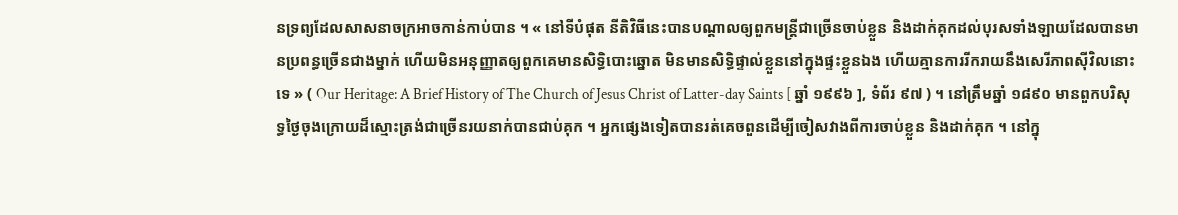នទ្រព្យដែលសាសនាចក្រអាចកាន់កាប់បាន ។ « នៅទីបំផុត នីតិវិធីនេះបានបណ្ដាលឲ្យពួកមន្ដ្រីជាច្រើនចាប់ខ្លួន និងដាក់គុកដល់បុរសទាំងឡាយដែលបានមានប្រពន្ធច្រើនជាងម្នាក់ ហើយមិនអនុញ្ញាតឲ្យពួកគេមានសិទ្ធិបោះឆ្នោត មិនមានសិទ្ធិផ្ទាល់ខ្លួននៅក្នុងផ្ទះខ្លួនឯង ហើយគ្មានការរីករាយនឹងសេរីភាពស៊ីវិលនោះទេ » ( Our Heritage: A Brief History of The Church of Jesus Christ of Latter-day Saints [ ឆ្នាំ ១៩៩៦ ], ទំព័រ ៩៧ ) ។ នៅត្រឹមឆ្នាំ ១៨៩០ មានពួកបរិសុទ្ធថ្ងៃចុងក្រោយដ៏ស្មោះត្រង់ជាច្រើនរយនាក់បានជាប់គុក ។ អ្នកផ្សេងទៀតបានរត់គេចពួនដើម្បីចៀសវាងពីការចាប់ខ្លួន និងដាក់គុក ។ នៅក្នុ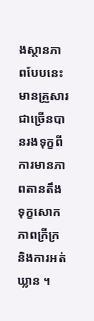ងស្ថានភាពបែបនេះ មានគ្រួសារជាច្រើនបានរងទុក្ខពីការមានភាពតានតឹង ទុក្ខសោក ភាពក្រីក្រ និងការអត់ឃ្លាន ។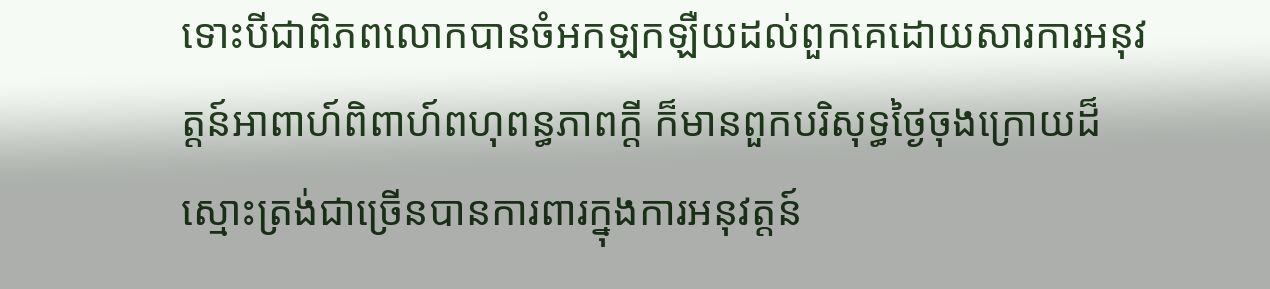ទោះបីជាពិភពលោកបានចំអកឡកឡឺយដល់ពួកគេដោយសារការអនុវត្តន៍អាពាហ៍ពិពាហ៍ពហុពន្ធភាពក្ដី ក៏មានពួកបរិសុទ្ធថ្ងៃចុងក្រោយដ៏ស្មោះត្រង់ជាច្រើនបានការពារក្នុងការអនុវត្តន៍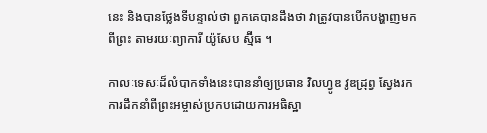នេះ និងបានថ្លែងទីបន្ទាល់ថា ពួកគេបានដឹងថា វាត្រូវបានបើកបង្ហាញមកពីព្រះ តាមរយៈព្យាការី យ៉ូសែប ស្ម៊ីធ ។

កាលៈទេសៈដ៏លំបាកទាំងនេះបាននាំឲ្យប្រធាន វិលហ្វូឌ វូឌដ្រុព្វ ស្វែងរកការដឹកនាំពីព្រះអម្ចាស់ប្រកបដោយការអធិស្ឋា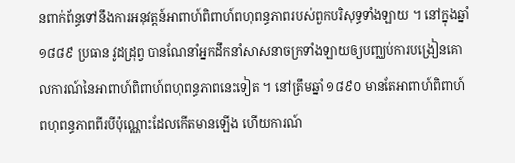នពាក់ព័ន្ធទៅនឹងការអនុវត្តន៍អាពាហ៍ពិពាហ៍ពហុពន្ធភាពរបស់ពួកបរិសុទ្ធទាំងឡាយ ។ នៅក្នុងឆ្នាំ ១៨៨៩ ប្រធាន វូដដ្រុព្វ បានណែនាំអ្នកដឹកនាំសាសនាចក្រទាំងឡាយឲ្យបញ្ឈប់ការបង្រៀនគោលការណ៍នៃអាពាហ៍ពិពាហ៍ពហុពន្ធភាពនេះទៀត ។ នៅត្រឹមឆ្នាំ ១៨៩០ មានតែអាពាហ៍ពិពាហ៍ពហុពន្ធភាពពីរបីប៉ុណ្ណោះដែលកើតមានឡើង ហើយការណ៍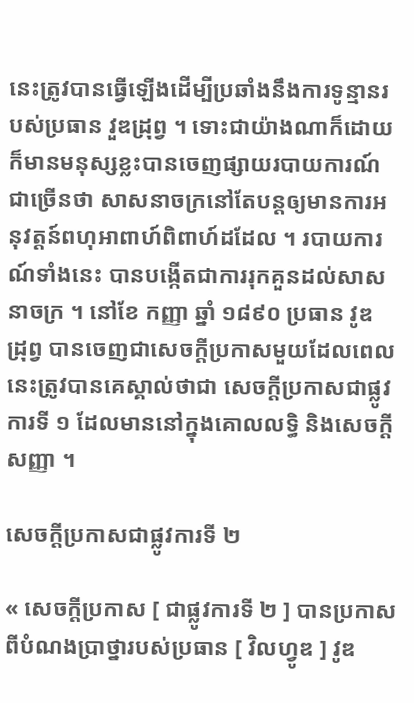នេះត្រូវបានធ្វើឡើងដើម្បីប្រឆាំងនឹងការទូន្មានរបស់ប្រធាន វួឌដ្រុព្វ ។ ទោះជាយ៉ាងណាក៏ដោយ ក៏មានមនុស្សខ្លះបានចេញផ្សាយរបាយការណ៍ជាច្រើនថា សាសនាចក្រនៅតែបន្ដឲ្យមានការអនុវត្តន៍ពហុអាពាហ៍ពិពាហ៍ដដែល ។ របាយការណ៍ទាំងនេះ បានបង្កើតជាការរុកគួនដល់សាសនាចក្រ ។ នៅខែ កញ្ញា ឆ្នាំ ១៨៩០ ប្រធាន វូឌ ដ្រុព្វ បានចេញជាសេចក្ដីប្រកាសមួយដែលពេលនេះត្រូវបានគេស្គាល់ថាជា សេចក្ដីប្រកាសជាផ្លូវការទី ១ ដែលមាននៅក្នុងគោលលទ្ធិ និងសេចក្ដីសញ្ញា ។

សេចក្ដីប្រកាសជាផ្លូវការទី ២

« សេចក្ដីប្រកាស [ ជាផ្លូវការទី ២ ] បានប្រកាសពីបំណងប្រាថ្នារបស់ប្រធាន [ វិលហ្វូឌ ] វូឌ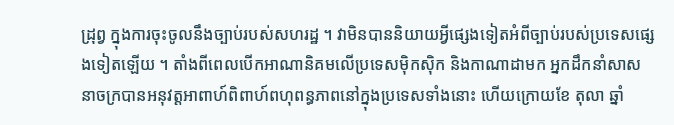ដ្រុព្វ ក្នុងការចុះចូលនឹងច្បាប់របស់សហរដ្ឋ ។ វាមិនបាននិយាយអ្វីផ្សេងទៀតអំពីច្បាប់របស់ប្រទេសផ្សេងទៀតឡើយ ។ តាំងពីពេលបើកអាណានិគមលើប្រទេសម៉ិកស៊ិក និងកាណាដាមក អ្នកដឹកនាំសាសនាចក្របានអនុវត្តអាពាហ៍ពិពាហ៍ពហុពន្ធភាពនៅក្នុងប្រទេសទាំងនោះ ហើយក្រោយខែ តុលា ឆ្នាំ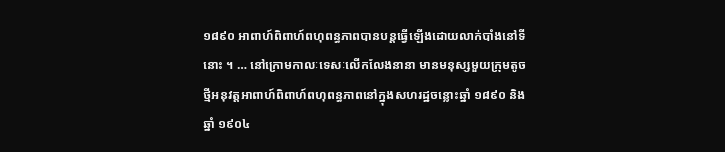១៨៩០ អាពាហ៍ពិពាហ៍ពហុពន្ធភាពបានបន្ដធ្វើឡើងដោយលាក់បាំងនៅទីនោះ ។ … នៅក្រោមកាលៈទេសៈលើកលែងនានា មានមនុស្សមួយក្រុមតូចថ្មីអនុវត្តអាពាហ៍ពិពាហ៍ពហុពន្ធភាពនៅក្នុងសហរដ្ឋចន្លោះឆ្នាំ ១៨៩០ និងឆ្នាំ ១៩០៤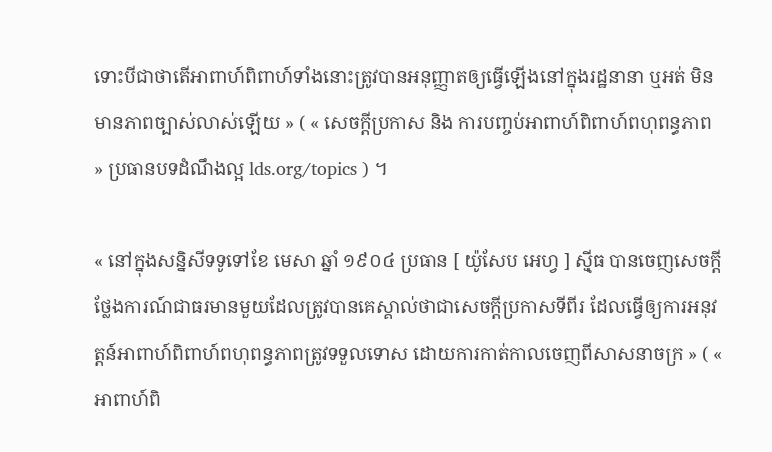ទោះបីជាថាតើអាពាហ៍ពិពាហ៍ទាំងនោះត្រូវបានអនុញ្ញាតឲ្យធ្វើឡើងនៅក្នុងរដ្ឋនានា ឬអត់ មិនមានភាពច្បាស់លាស់ឡើយ » ( « សេចក្តីប្រកាស និង ការបញ្ចប់អាពាហ៍ពិពាហ៍ពហុពន្ធភាព » ប្រធានបទដំណឹងល្អ lds.org/topics ) ។

« នៅក្នុងសន្និសីទទូទៅខែ មេសា ឆ្នាំ ១៩០៤ ប្រធាន [ យ៉ូសែប អេហ្វ ] ស៊្មីធ បានចេញសេចក្ដីថ្លែងការណ៍ជាធរមានមួយដែលត្រូវបានគេស្គាល់ថាជាសេចក្ដីប្រកាសទីពីរ ដែលធ្វើឲ្យការអនុវត្តន៍អាពាហ៍ពិពាហ៍ពហុពន្ធភាពត្រូវទទួលទោស ដោយការកាត់កាលចេញពីសាសនាចក្រ » ( « អាពាហ៍ពិ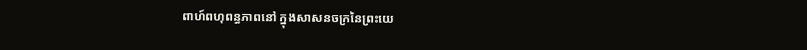ពាហ៍ពហុពន្ធភាពនៅ ក្នុងសាសនចក្រនៃព្រះយេ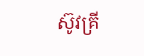ស៊ូវគ្រី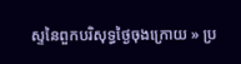ស្ទនៃពួកបរិសុទ្ធថ្ងៃចុងក្រោយ » ប្រ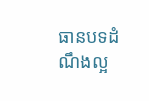ធានបទដំណឹងល្អ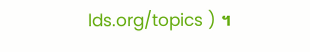lds.org/topics ) ។